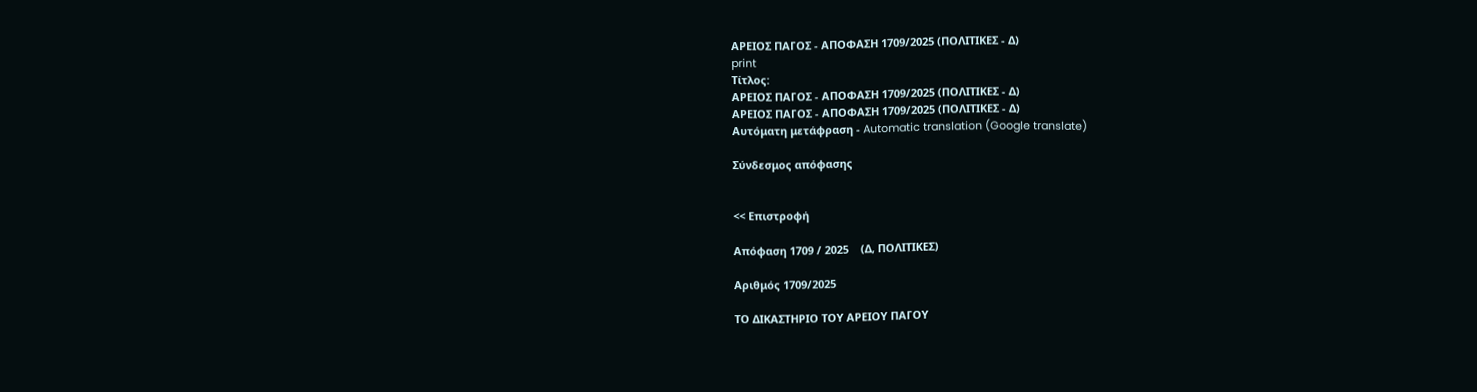ΑΡΕΙΟΣ ΠΑΓΟΣ - ΑΠΟΦΑΣΗ 1709/2025 (ΠΟΛΙΤΙΚΕΣ - Δ)
print
Τίτλος:
ΑΡΕΙΟΣ ΠΑΓΟΣ - ΑΠΟΦΑΣΗ 1709/2025 (ΠΟΛΙΤΙΚΕΣ - Δ)
ΑΡΕΙΟΣ ΠΑΓΟΣ - ΑΠΟΦΑΣΗ 1709/2025 (ΠΟΛΙΤΙΚΕΣ - Δ)
Αυτόματη μετάφραση - Automatic translation (Google translate)

Σύνδεσμος απόφασης


<< Επιστροφή

Απόφαση 1709 / 2025    (Δ, ΠΟΛΙΤΙΚΕΣ)

Αριθμός 1709/2025

ΤΟ ΔΙΚΑΣΤΗΡΙΟ ΤΟΥ ΑΡΕΙΟΥ ΠΑΓΟΥ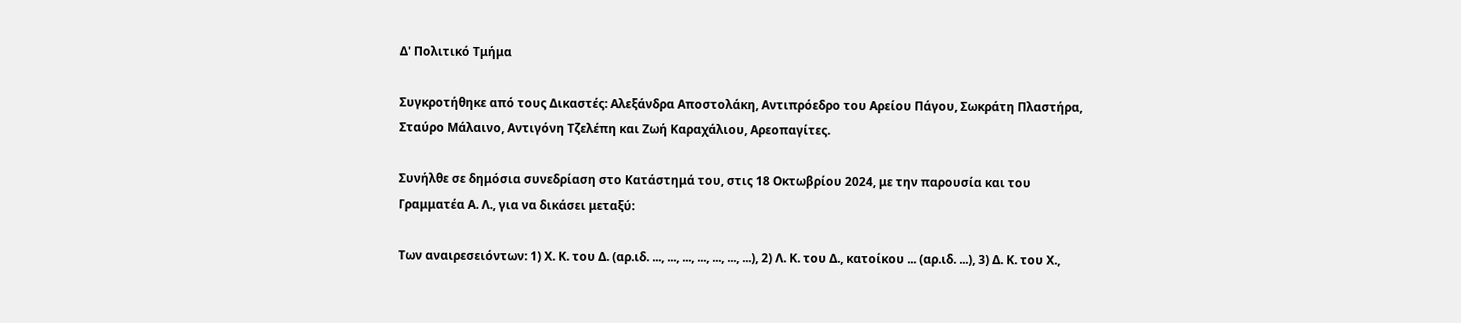Δ' Πολιτικό Τμήμα

Συγκροτήθηκε από τους Δικαστές: Αλεξάνδρα Αποστολάκη, Αντιπρόεδρο του Αρείου Πάγου, Σωκράτη Πλαστήρα, Σταύρο Μάλαινο, Αντιγόνη Τζελέπη και Ζωή Καραχάλιου, Αρεοπαγίτες.

Συνήλθε σε δημόσια συνεδρίαση στο Κατάστημά του, στις 18 Οκτωβρίου 2024, με την παρουσία και του Γραμματέα Α. Λ., για να δικάσει μεταξύ:

Των αναιρεσειόντων: 1) Χ. Κ. του Δ. (αρ.ιδ. ..., ..., ..., ..., ..., ..., ...), 2) Λ. Κ. του Δ., κατοίκου ... (αρ.ιδ. ...), 3) Δ. Κ. του Χ.,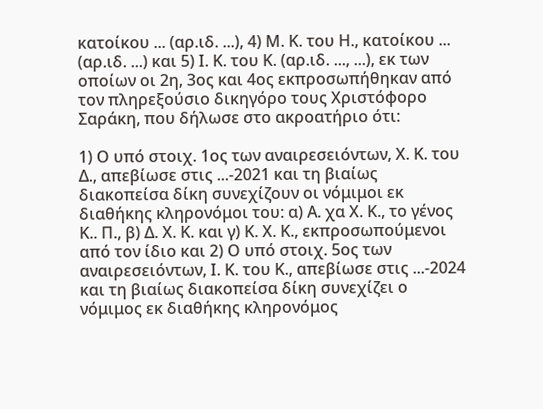κατοίκου ... (αρ.ιδ. ...), 4) Μ. Κ. του Η., κατοίκου ... (αρ.ιδ. ...) και 5) Ι. Κ. του Κ. (αρ.ιδ. ..., ...), εκ των οποίων οι 2η, 3ος και 4ος εκπροσωπήθηκαν από τον πληρεξούσιο δικηγόρο τους Χριστόφορο Σαράκη, που δήλωσε στο ακροατήριο ότι:

1) Ο υπό στοιχ. 1ος των αναιρεσειόντων, Χ. Κ. του Δ., απεβίωσε στις ...-2021 και τη βιαίως διακοπείσα δίκη συνεχίζουν οι νόμιμοι εκ διαθήκης κληρονόμοι του: α) Α. χα Χ. Κ., το γένος Κ.. Π., β) Δ. Χ. Κ. και γ) Κ. Χ. Κ., εκπροσωπούμενοι από τον ίδιο και 2) Ο υπό στοιχ. 5ος των αναιρεσειόντων, Ι. Κ. του Κ., απεβίωσε στις ...-2024 και τη βιαίως διακοπείσα δίκη συνεχίζει ο νόμιμος εκ διαθήκης κληρονόμος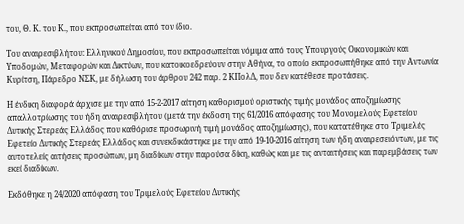του, Θ. Κ. του Κ., που εκπροσωπείται από τον ίδιο.

Του αναιρεσιβλήτου: Ελληνικού Δημοσίου, που εκπροσωπείται νόμιμα από τους Υπουργούς Οικονομικών και Υποδομών, Μεταφορών και Δικτύων, που κατοικοεδρεύουν στην Αθήνα, το οποίο εκπροσωπήθηκε από την Αντωνία Κυρίτση, Πάρεδρο ΝΣΚ, με δήλωση του άρθρου 242 παρ. 2 ΚΠολΔ, που δεν κατέθεσε προτάσεις.

Η ένδικη διαφορά άρχισε με την από 15-2-2017 αίτηση καθορισμού οριστικής τιμής μονάδος αποζημίωσης απαλλοτρίωσης του ήδη αναιρεσιβλήτου (μετά την έκδοση της 61/2016 απόφασης του Μονομελούς Εφετείου Δυτικής Στερεάς Ελλάδος που καθόρισε προσωρινή τιμή μονάδος αποζημίωσης), που κατατέθηκε στο Τριμελές Εφετείο Δυτικής Στερεάς Ελλάδος και συνεκδικάστηκε με την από 19-10-2016 αίτηση των ήδη αναιρεσειόντων, με τις αυτοτελείς αιτήσεις προσώπων, μη διαδίκων στην παρούσα δίκη, καθώς και με τις ανταιτήσεις και παρεμβάσεις των εκεί διαδίκων.

Εκδόθηκε η 24/2020 απόφαση του Τριμελούς Εφετείου Δυτικής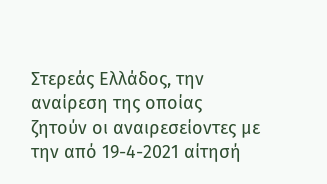Στερεάς Ελλάδος, την αναίρεση της οποίας ζητούν οι αναιρεσείοντες με την από 19-4-2021 αίτησή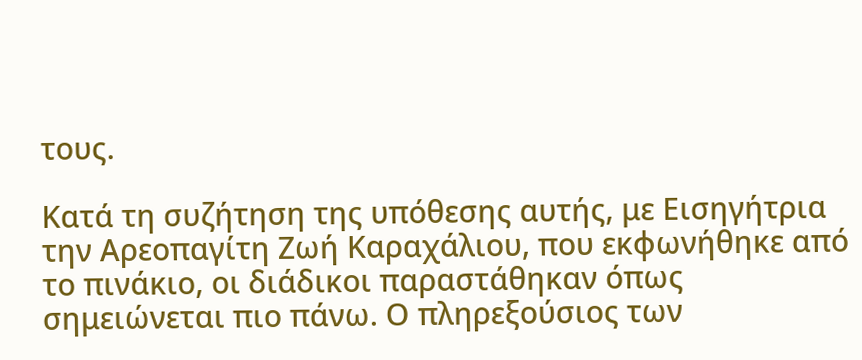τους.

Κατά τη συζήτηση της υπόθεσης αυτής, με Εισηγήτρια την Αρεοπαγίτη Ζωή Καραχάλιου, που εκφωνήθηκε από το πινάκιο, οι διάδικοι παραστάθηκαν όπως σημειώνεται πιο πάνω. Ο πληρεξούσιος των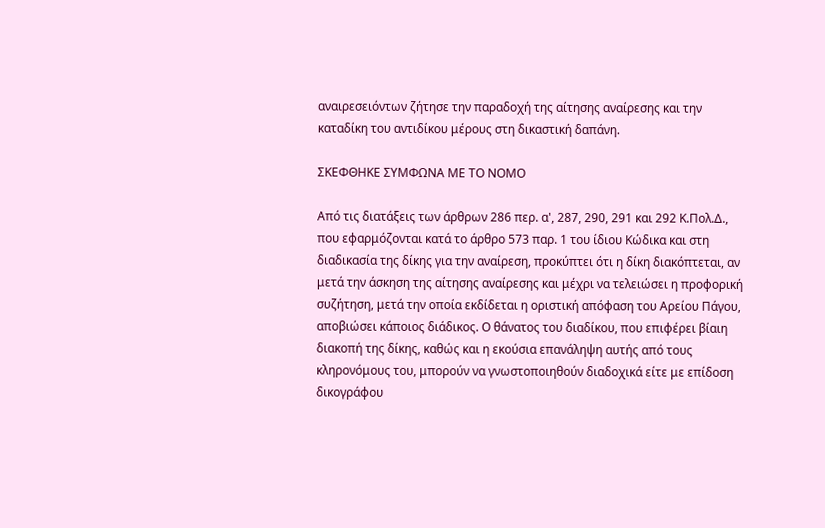αναιρεσειόντων ζήτησε την παραδοχή της αίτησης αναίρεσης και την καταδίκη του αντιδίκου μέρους στη δικαστική δαπάνη.

ΣΚΕΦΘΗΚΕ ΣΥΜΦΩΝΑ ΜΕ ΤΟ ΝΟΜΟ

Από τις διατάξεις των άρθρων 286 περ. α', 287, 290, 291 και 292 Κ.Πολ.Δ., που εφαρμόζονται κατά το άρθρο 573 παρ. 1 του ίδιου Κώδικα και στη διαδικασία της δίκης για την αναίρεση, προκύπτει ότι η δίκη διακόπτεται, αν μετά την άσκηση της αίτησης αναίρεσης και μέχρι να τελειώσει η προφορική συζήτηση, μετά την οποία εκδίδεται η οριστική απόφαση του Αρείου Πάγου, αποβιώσει κάποιος διάδικος. Ο θάνατος του διαδίκου, που επιφέρει βίαιη διακοπή της δίκης, καθώς και η εκούσια επανάληψη αυτής από τους κληρονόμους του, μπορούν να γνωστοποιηθούν διαδοχικά είτε με επίδοση δικογράφου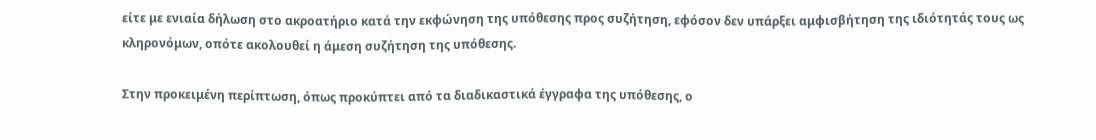είτε με ενιαία δήλωση στο ακροατήριο κατά την εκφώνηση της υπόθεσης προς συζήτηση, εφόσον δεν υπάρξει αμφισβήτηση της ιδιότητάς τους ως κληρονόμων, οπότε ακολουθεί η άμεση συζήτηση της υπόθεσης.

Στην προκειμένη περίπτωση, όπως προκύπτει από τα διαδικαστικά έγγραφα της υπόθεσης, ο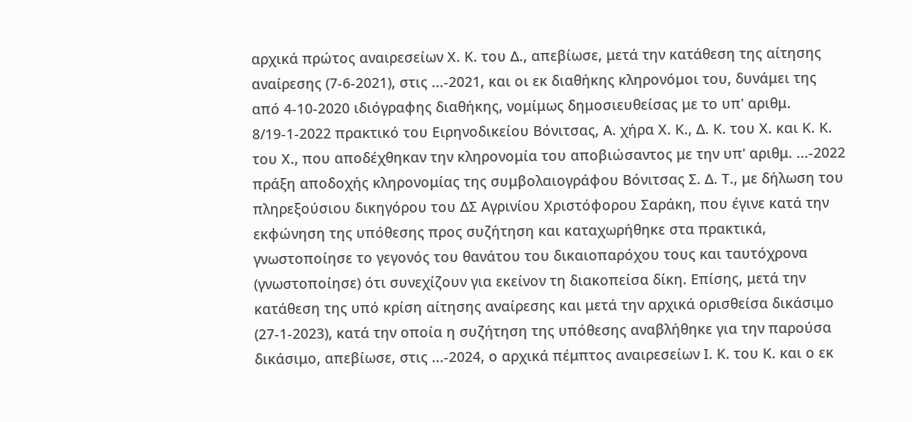αρχικά πρώτος αναιρεσείων Χ. Κ. του Δ., απεβίωσε, μετά την κατάθεση της αίτησης αναίρεσης (7-6-2021), στις ...-2021, και οι εκ διαθήκης κληρονόμοι του, δυνάμει της από 4-10-2020 ιδιόγραφης διαθήκης, νομίμως δημοσιευθείσας με το υπ' αριθμ. 8/19-1-2022 πρακτικό του Ειρηνοδικείου Βόνιτσας, Α. χήρα Χ. Κ., Δ. Κ. του Χ. και Κ. Κ. του Χ., που αποδέχθηκαν την κληρονομία του αποβιώσαντος με την υπ' αριθμ. ...-2022 πράξη αποδοχής κληρονομίας της συμβολαιογράφου Βόνιτσας Σ. Δ. Τ., με δήλωση του πληρεξούσιου δικηγόρου του ΔΣ Αγρινίου Χριστόφορου Σαράκη, που έγινε κατά την εκφώνηση της υπόθεσης προς συζήτηση και καταχωρήθηκε στα πρακτικά, γνωστοποίησε το γεγονός του θανάτου του δικαιοπαρόχου τους και ταυτόχρονα (γνωστοποίησε) ότι συνεχίζουν για εκείνον τη διακοπείσα δίκη. Επίσης, μετά την κατάθεση της υπό κρίση αίτησης αναίρεσης και μετά την αρχικά ορισθείσα δικάσιμο (27-1-2023), κατά την οποία η συζήτηση της υπόθεσης αναβλήθηκε για την παρούσα δικάσιμο, απεβίωσε, στις ...-2024, ο αρχικά πέμπτος αναιρεσείων Ι. Κ. του Κ. και ο εκ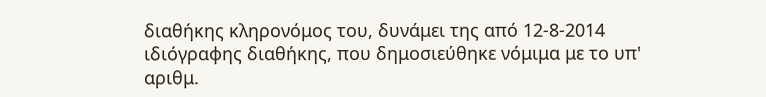διαθήκης κληρονόμος του, δυνάμει της από 12-8-2014 ιδιόγραφης διαθήκης, που δημοσιεύθηκε νόμιμα με το υπ' αριθμ.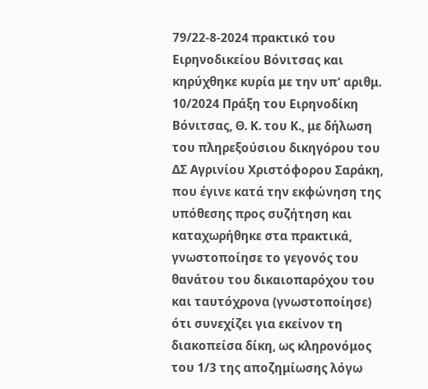79/22-8-2024 πρακτικό του Ειρηνοδικείου Βόνιτσας και κηρύχθηκε κυρία με την υπ' αριθμ. 10/2024 Πράξη του Ειρηνοδίκη Βόνιτσας, Θ. Κ. του Κ., με δήλωση του πληρεξούσιου δικηγόρου του ΔΣ Αγρινίου Χριστόφορου Σαράκη, που έγινε κατά την εκφώνηση της υπόθεσης προς συζήτηση και καταχωρήθηκε στα πρακτικά, γνωστοποίησε το γεγονός του θανάτου του δικαιοπαρόχου του και ταυτόχρονα (γνωστοποίησε) ότι συνεχίζει για εκείνον τη διακοπείσα δίκη, ως κληρονόμος του 1/3 της αποζημίωσης λόγω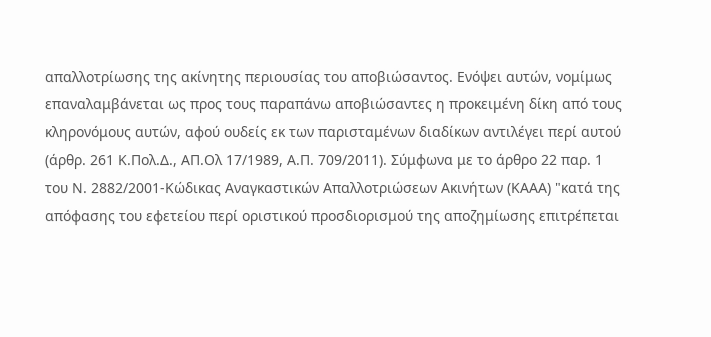απαλλοτρίωσης της ακίνητης περιουσίας του αποβιώσαντος. Ενόψει αυτών, νομίμως επαναλαμβάνεται ως προς τους παραπάνω αποβιώσαντες η προκειμένη δίκη από τους κληρονόμους αυτών, αφού ουδείς εκ των παρισταμένων διαδίκων αντιλέγει περί αυτού (άρθρ. 261 Κ.Πολ.Δ., ΑΠ.Ολ 17/1989, Α.Π. 709/2011). Σύμφωνα με το άρθρο 22 παρ. 1 του Ν. 2882/2001-Κώδικας Αναγκαστικών Απαλλοτριώσεων Ακινήτων (ΚΑΑΑ) "κατά της απόφασης του εφετείου περί οριστικού προσδιορισμού της αποζημίωσης επιτρέπεται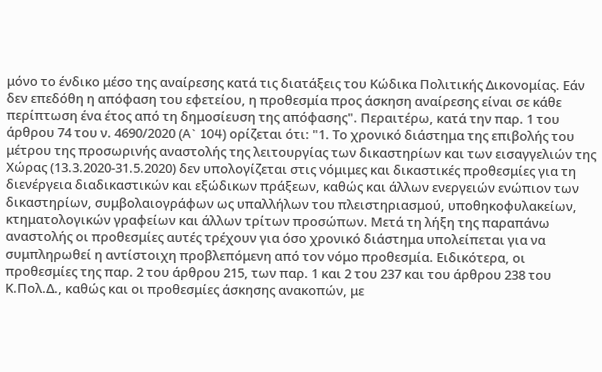μόνο το ένδικο μέσο της αναίρεσης κατά τις διατάξεις του Κώδικα Πολιτικής Δικονομίας. Εάν δεν επεδόθη η απόφαση του εφετείου, η προθεσμία προς άσκηση αναίρεσης είναι σε κάθε περίπτωση ένα έτος από τη δημοσίευση της απόφασης". Περαιτέρω, κατά την παρ. 1 του άρθρου 74 του ν. 4690/2020 (A` 104) ορίζεται ότι: "1. Το χρονικό διάστημα της επιβολής του μέτρου της προσωρινής αναστολής της λειτουργίας των δικαστηρίων και των εισαγγελιών της Χώρας (13.3.2020-31.5.2020) δεν υπολογίζεται στις νόμιμες και δικαστικές προθεσμίες για τη διενέργεια διαδικαστικών και εξώδικων πράξεων, καθώς και άλλων ενεργειών ενώπιον των δικαστηρίων, συμβολαιογράφων ως υπαλλήλων του πλειστηριασμού, υποθηκοφυλακείων, κτηματολογικών γραφείων και άλλων τρίτων προσώπων. Μετά τη λήξη της παραπάνω αναστολής οι προθεσμίες αυτές τρέχουν για όσο χρονικό διάστημα υπολείπεται για να συμπληρωθεί η αντίστοιχη προβλεπόμενη από τον νόμο προθεσμία. Ειδικότερα, οι προθεσμίες της παρ. 2 του άρθρου 215, των παρ. 1 και 2 του 237 και του άρθρου 238 του Κ.Πολ.Δ., καθώς και οι προθεσμίες άσκησης ανακοπών, με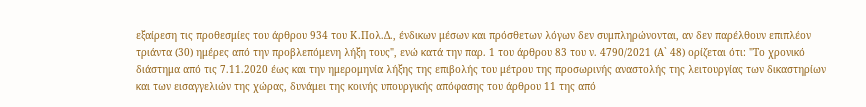εξαίρεση τις προθεσμίες του άρθρου 934 του Κ.Πολ.Δ., ένδικων μέσων και πρόσθετων λόγων δεν συμπληρώνονται, αν δεν παρέλθουν επιπλέον τριάντα (30) ημέρες από την προβλεπόμενη λήξη τους", ενώ κατά την παρ. 1 του άρθρου 83 του ν. 4790/2021 (Α` 48) ορίζεται ότι: "Το χρονικό διάστημα από τις 7.11.2020 έως και την ημερομηνία λήξης της επιβολής του μέτρου της προσωρινής αναστολής της λειτουργίας των δικαστηρίων και των εισαγγελιών της χώρας, δυνάμει της κοινής υπουργικής απόφασης του άρθρου 11 της από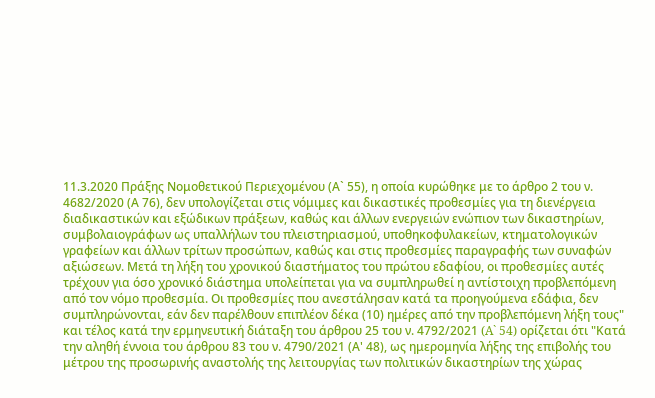11.3.2020 Πράξης Νομοθετικού Περιεχομένου (Α` 55), η οποία κυρώθηκε με το άρθρο 2 του ν. 4682/2020 (Α 76), δεν υπολογίζεται στις νόμιμες και δικαστικές προθεσμίες για τη διενέργεια διαδικαστικών και εξώδικων πράξεων, καθώς και άλλων ενεργειών ενώπιον των δικαστηρίων, συμβολαιογράφων ως υπαλλήλων του πλειστηριασμού, υποθηκοφυλακείων, κτηματολογικών γραφείων και άλλων τρίτων προσώπων, καθώς και στις προθεσμίες παραγραφής των συναφών αξιώσεων. Μετά τη λήξη του χρονικού διαστήματος του πρώτου εδαφίου, οι προθεσμίες αυτές τρέχουν για όσο χρονικό διάστημα υπολείπεται για να συμπληρωθεί η αντίστοιχη προβλεπόμενη από τον νόμο προθεσμία. Οι προθεσμίες που ανεστάλησαν κατά τα προηγούμενα εδάφια, δεν συμπληρώνονται, εάν δεν παρέλθουν επιπλέον δέκα (10) ημέρες από την προβλεπόμενη λήξη τους" και τέλος κατά την ερμηνευτική διάταξη του άρθρου 25 του ν. 4792/2021 (A` 54) ορίζεται ότι "Κατά την αληθή έννοια του άρθρου 83 του ν. 4790/2021 (Α' 48), ως ημερομηνία λήξης της επιβολής του μέτρου της προσωρινής αναστολής της λειτουργίας των πολιτικών δικαστηρίων της χώρας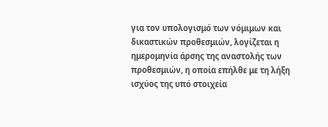για τον υπολογισμό των νόμιμων και δικαστικών προθεσμιών, λογίζεται η ημερομηνία άρσης της αναστολής των προθεσμιών, η οποία επήλθε με τη λήξη ισχύος της υπό στοιχεία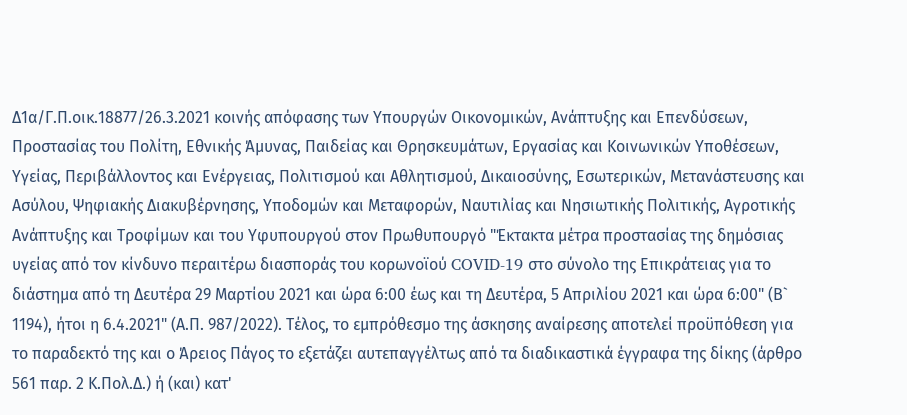Δ1α/Γ.Π.οικ.18877/26.3.2021 κοινής απόφασης των Υπουργών Οικονομικών, Ανάπτυξης και Επενδύσεων, Προστασίας του Πολίτη, Εθνικής Άμυνας, Παιδείας και Θρησκευμάτων, Εργασίας και Κοινωνικών Υποθέσεων, Υγείας, Περιβάλλοντος και Ενέργειας, Πολιτισμού και Αθλητισμού, Δικαιοσύνης, Εσωτερικών, Μετανάστευσης και Ασύλου, Ψηφιακής Διακυβέρνησης, Υποδομών και Μεταφορών, Ναυτιλίας και Νησιωτικής Πολιτικής, Αγροτικής Ανάπτυξης και Τροφίμων και του Υφυπουργού στον Πρωθυπουργό "Έκτακτα μέτρα προστασίας της δημόσιας υγείας από τον κίνδυνο περαιτέρω διασποράς του κορωνοϊού COVID-19 στο σύνολο της Επικράτειας για το διάστημα από τη Δευτέρα 29 Μαρτίου 2021 και ώρα 6:00 έως και τη Δευτέρα, 5 Απριλίου 2021 και ώρα 6:00" (Β` 1194), ήτοι η 6.4.2021" (Α.Π. 987/2022). Τέλος, το εμπρόθεσμο της άσκησης αναίρεσης αποτελεί προϋπόθεση για το παραδεκτό της και ο Άρειος Πάγος το εξετάζει αυτεπαγγέλτως από τα διαδικαστικά έγγραφα της δίκης (άρθρο 561 παρ. 2 Κ.Πολ.Δ.) ή (και) κατ'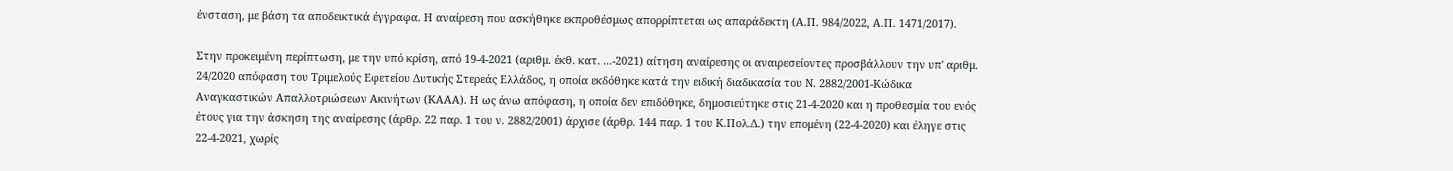ένσταση, με βάση τα αποδεικτικά έγγραφα. Η αναίρεση που ασκήθηκε εκπροθέσμως απορρίπτεται ως απαράδεκτη (Α.Π. 984/2022, Α.Π. 1471/2017).

Στην προκειμένη περίπτωση, με την υπό κρίση, από 19-4-2021 (αριθμ. έκθ. κατ. ...-2021) αίτηση αναίρεσης οι αναιρεσείοντες προσβάλλουν την υπ' αριθμ. 24/2020 απόφαση του Τριμελούς Εφετείου Δυτικής Στερεάς Ελλάδος, η οποία εκδόθηκε κατά την ειδική διαδικασία του Ν. 2882/2001-Κώδικα Αναγκαστικών Απαλλοτριώσεων Ακινήτων (ΚΑΑΑ). Η ως άνω απόφαση, η οποία δεν επιδόθηκε, δημοσιεύτηκε στις 21-4-2020 και η προθεσμία του ενός έτους για την άσκηση της αναίρεσης (άρθρ. 22 παρ. 1 του ν. 2882/2001) άρχισε (άρθρ. 144 παρ. 1 του Κ.Πολ.Δ.) την επομένη (22-4-2020) και έληγε στις 22-4-2021, χωρίς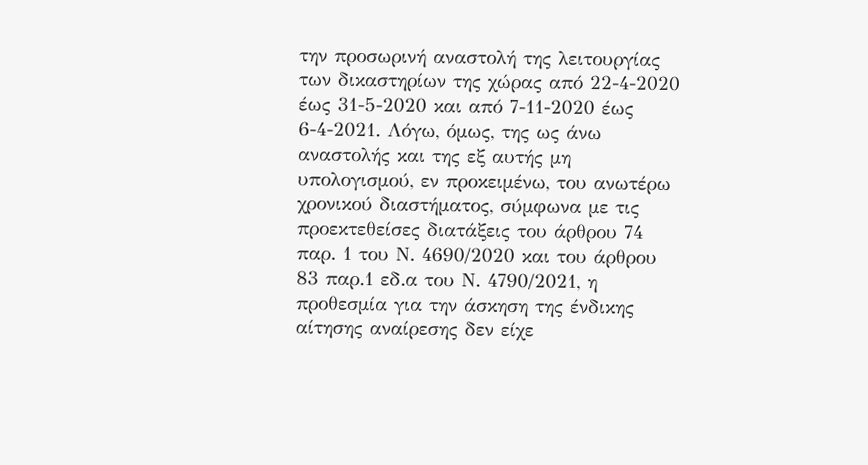την προσωρινή αναστολή της λειτουργίας των δικαστηρίων της χώρας από 22-4-2020 έως 31-5-2020 και από 7-11-2020 έως 6-4-2021. Λόγω, όμως, της ως άνω αναστολής και της εξ αυτής μη υπολογισμού, εν προκειμένω, του ανωτέρω χρονικού διαστήματος, σύμφωνα με τις προεκτεθείσες διατάξεις του άρθρου 74 παρ. 1 του Ν. 4690/2020 και του άρθρου 83 παρ.1 εδ.α του Ν. 4790/2021, η προθεσμία για την άσκηση της ένδικης αίτησης αναίρεσης δεν είχε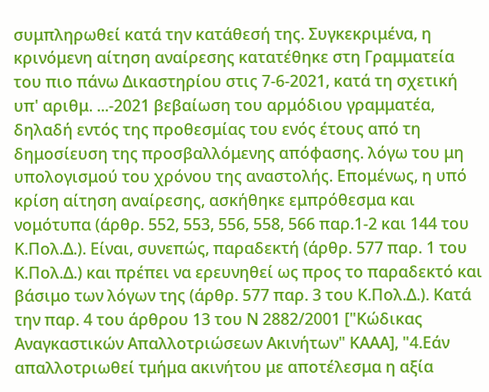συμπληρωθεί κατά την κατάθεσή της. Συγκεκριμένα, η κρινόμενη αίτηση αναίρεσης κατατέθηκε στη Γραμματεία του πιο πάνω Δικαστηρίου στις 7-6-2021, κατά τη σχετική υπ' αριθμ. ...-2021 βεβαίωση του αρμόδιου γραμματέα, δηλαδή εντός της προθεσμίας του ενός έτους από τη δημοσίευση της προσβαλλόμενης απόφασης. λόγω του μη υπολογισμού του χρόνου της αναστολής. Επομένως, η υπό κρίση αίτηση αναίρεσης, ασκήθηκε εμπρόθεσμα και νομότυπα (άρθρ. 552, 553, 556, 558, 566 παρ.1-2 και 144 του Κ.Πολ.Δ.). Είναι, συνεπώς, παραδεκτή (άρθρ. 577 παρ. 1 του Κ.Πολ.Δ.) και πρέπει να ερευνηθεί ως προς το παραδεκτό και βάσιμο των λόγων της (άρθρ. 577 παρ. 3 του Κ.Πολ.Δ.). Κατά την παρ. 4 του άρθρου 13 του Ν 2882/2001 ["Κώδικας Αναγκαστικών Απαλλοτριώσεων Ακινήτων" ΚΑΑΑ], "4.Εάν απαλλοτριωθεί τμήμα ακινήτου με αποτέλεσμα η αξία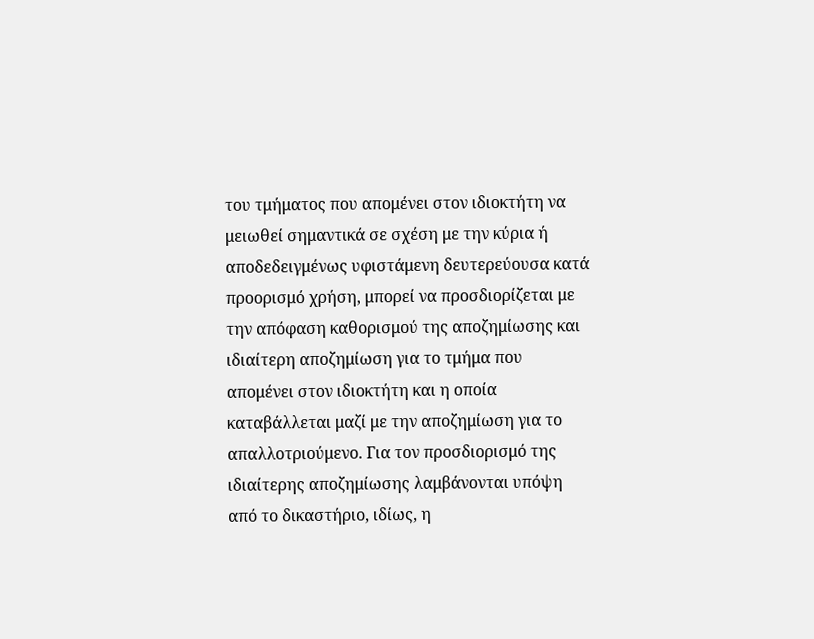του τμήματος που απομένει στον ιδιοκτήτη να μειωθεί σημαντικά σε σχέση με την κύρια ή αποδεδειγμένως υφιστάμενη δευτερεύουσα κατά προορισμό χρήση, μπορεί να προσδιορίζεται με την απόφαση καθορισμού της αποζημίωσης και ιδιαίτερη αποζημίωση για το τμήμα που απομένει στον ιδιοκτήτη και η οποία καταβάλλεται μαζί με την αποζημίωση για το απαλλοτριούμενο. Για τον προσδιορισμό της ιδιαίτερης αποζημίωσης λαμβάνονται υπόψη από το δικαστήριο, ιδίως, η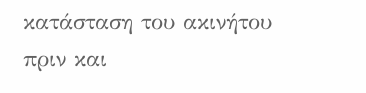κατάσταση του ακινήτου πριν και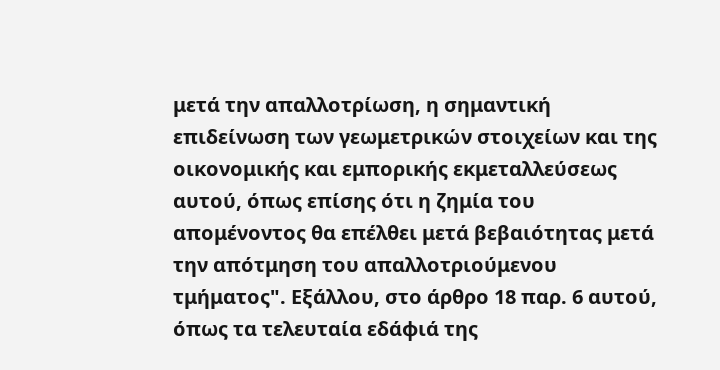μετά την απαλλοτρίωση, η σημαντική επιδείνωση των γεωμετρικών στοιχείων και της οικονομικής και εμπορικής εκμεταλλεύσεως αυτού, όπως επίσης ότι η ζημία του απομένοντος θα επέλθει μετά βεβαιότητας μετά την απότμηση του απαλλοτριούμενου τμήματος". Εξάλλου, στο άρθρο 18 παρ. 6 αυτού, όπως τα τελευταία εδάφιά της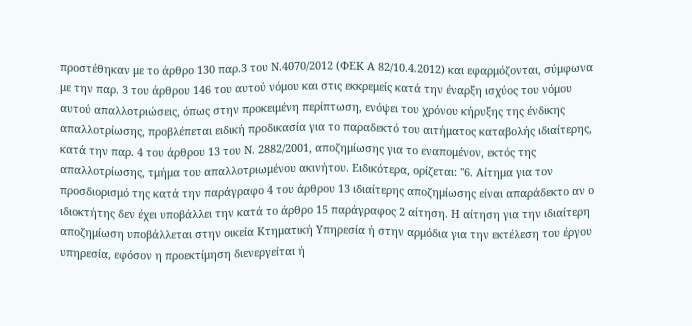προστέθηκαν με το άρθρο 130 παρ.3 του Ν.4070/2012 (ΦΕΚ Α 82/10.4.2012) και εφαρμόζονται, σύμφωνα με την παρ. 3 του άρθρου 146 του αυτού νόμου και στις εκκρεμείς κατά την έναρξη ισχύος του νόμου αυτού απαλλοτριώσεις, όπως στην προκειμένη περίπτωση, ενόψει του χρόνου κήρυξης της ένδικης απαλλοτρίωσης, προβλέπεται ειδική προδικασία για το παραδεκτό του αιτήματος καταβολής ιδιαίτερης, κατά την παρ. 4 του άρθρου 13 του Ν. 2882/2001, αποζημίωσης για το εναπομένον, εκτός της απαλλοτρίωσης, τμήμα του απαλλοτριωμένου ακινήτου. Ειδικότερα, ορίζεται: "6. Αίτημα για τον προσδιορισμό της κατά την παράγραφο 4 του άρθρου 13 ιδιαίτερης αποζημίωσης είναι απαράδεκτο αν ο ιδιοκτήτης δεν έχει υποβάλλει την κατά το άρθρο 15 παράγραφος 2 αίτηση. Η αίτηση για την ιδιαίτερη αποζημίωση υποβάλλεται στην οικεία Κτηματική Υπηρεσία ή στην αρμόδια για την εκτέλεση του έργου υπηρεσία, εφόσον η προεκτίμηση διενεργείται ή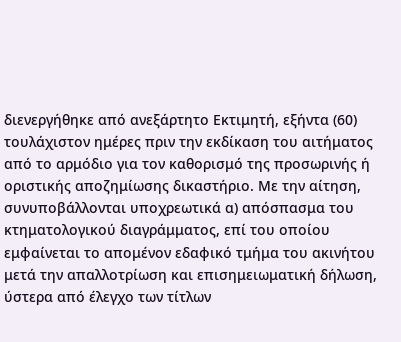διενεργήθηκε από ανεξάρτητο Εκτιμητή, εξήντα (60) τουλάχιστον ημέρες πριν την εκδίκαση του αιτήματος από το αρμόδιο για τον καθορισμό της προσωρινής ή οριστικής αποζημίωσης δικαστήριο. Με την αίτηση, συνυποβάλλονται υποχρεωτικά α) απόσπασμα του κτηματολογικού διαγράμματος, επί του οποίου εμφαίνεται το απομένον εδαφικό τμήμα του ακινήτου μετά την απαλλοτρίωση και επισημειωματική δήλωση, ύστερα από έλεγχο των τίτλων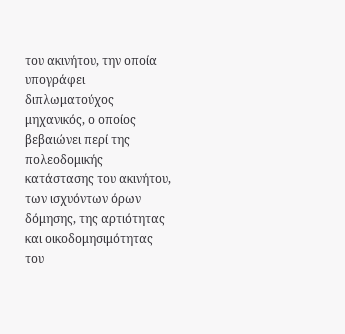του ακινήτου, την οποία υπογράφει διπλωματούχος μηχανικός, ο οποίος βεβαιώνει περί της πολεοδομικής κατάστασης του ακινήτου, των ισχυόντων όρων δόμησης, της αρτιότητας και οικοδομησιμότητας του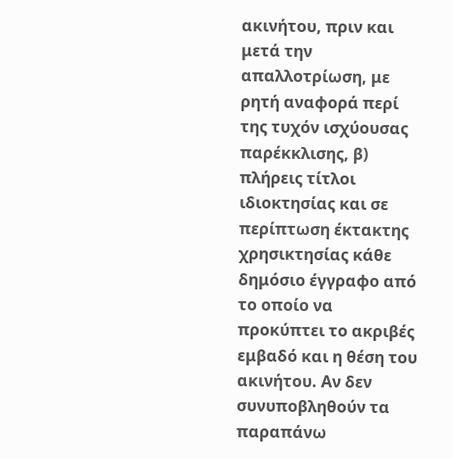ακινήτου, πριν και μετά την απαλλοτρίωση, με ρητή αναφορά περί της τυχόν ισχύουσας παρέκκλισης, β) πλήρεις τίτλοι ιδιοκτησίας και σε περίπτωση έκτακτης χρησικτησίας κάθε δημόσιο έγγραφο από το οποίο να προκύπτει το ακριβές εμβαδό και η θέση του ακινήτου. Αν δεν συνυποβληθούν τα παραπάνω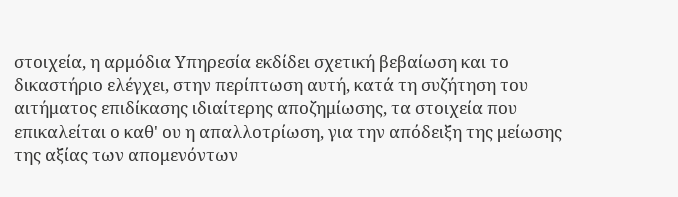στοιχεία, η αρμόδια Υπηρεσία εκδίδει σχετική βεβαίωση και το δικαστήριο ελέγχει, στην περίπτωση αυτή, κατά τη συζήτηση του αιτήματος επιδίκασης ιδιαίτερης αποζημίωσης, τα στοιχεία που επικαλείται ο καθ' ου η απαλλοτρίωση, για την απόδειξη της μείωσης της αξίας των απομενόντων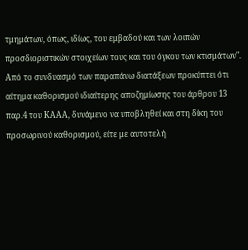τμημάτων, όπως, ιδίως, του εμβαδού και των λοιπών προσδιοριστικών στοιχείων τους και του όγκου των κτισμάτων". Από το συνδυασμό των παραπάνω διατάξεων προκύπτει ότι αίτημα καθορισμού ιδιαίτερης αποζημίωσης του άρθρου 13 παρ.4 του ΚΑΑΑ, δυνάμενο να υποβληθεί και στη δίκη του προσωρινού καθορισμού, είτε με αυτοτελή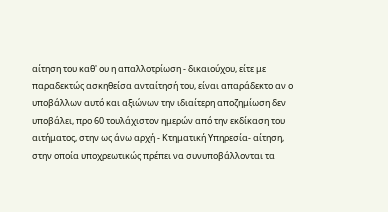αίτηση του καθ' ου η απαλλοτρίωση - δικαιούχου, είτε με παραδεκτώς ασκηθείσα ανταίτησή του, είναι απαράδεκτο αν ο υποβάλλων αυτό και αξιώνων την ιδιαίτερη αποζημίωση δεν υποβάλει, προ 60 τουλάχιστον ημερών από την εκδίκαση του αιτήματος, στην ως άνω αρχή - Κτηματική Υπηρεσία- αίτηση, στην οποία υποχρεωτικώς πρέπει να συνυποβάλλονται τα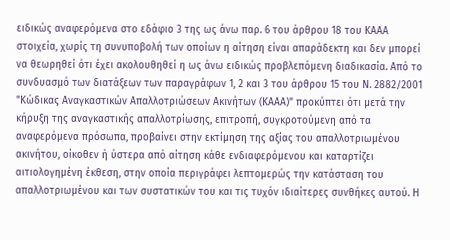ειδικώς αναφερόμενα στο εδάφιο 3 της ως άνω παρ. 6 του άρθρου 18 του ΚΑΑΑ στοιχεία, χωρίς τη συνυποβολή των οποίων η αίτηση είναι απαράδεκτη και δεν μπορεί να θεωρηθεί ότι έχει ακολουθηθεί η ως άνω ειδικώς προβλεπόμενη διαδικασία. Από το συνδυασμό των διατάξεων των παραγράφων 1, 2 και 3 του άρθρου 15 του Ν. 2882/2001 "Κώδικας Αναγκαστικών Απαλλοτριώσεων Ακινήτων (ΚΑΑΑ)" προκύπτει ότι μετά την κήρυξη της αναγκαστικής απαλλοτρίωσης, επιτροπή, συγκροτούμενη από τα αναφερόμενα πρόσωπα, προβαίνει στην εκτίμηση της αξίας του απαλλοτριωμένου ακινήτου, οίκοθεν ή ύστερα από αίτηση κάθε ενδιαφερόμενου και καταρτίζει αιτιολογημένη έκθεση, στην οποία περιγράφει λεπτομερώς την κατάσταση του απαλλοτριωμένου και των συστατικών του και τις τυχόν ιδιαίτερες συνθήκες αυτού. Η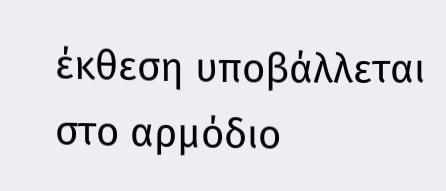έκθεση υποβάλλεται στο αρμόδιο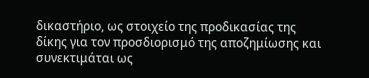δικαστήριο, ως στοιχείο της προδικασίας της δίκης για τον προσδιορισμό της αποζημίωσης και συνεκτιμάται ως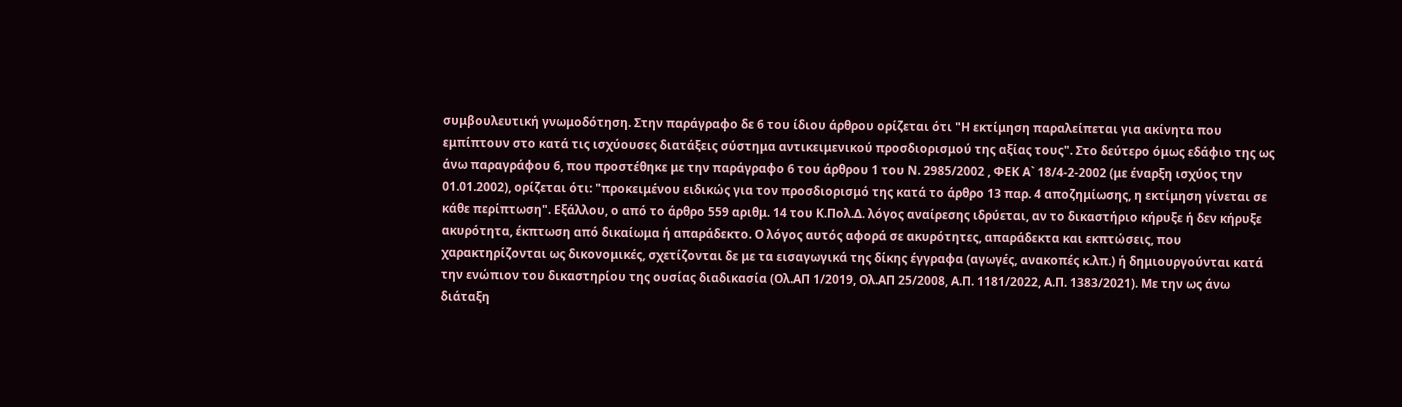συμβουλευτική γνωμοδότηση. Στην παράγραφο δε 6 του ίδιου άρθρου ορίζεται ότι "Η εκτίμηση παραλείπεται για ακίνητα που εμπίπτουν στο κατά τις ισχύουσες διατάξεις σύστημα αντικειμενικού προσδιορισμού της αξίας τους". Στο δεύτερο όμως εδάφιο της ως άνω παραγράφου 6, που προστέθηκε με την παράγραφο 6 του άρθρου 1 του Ν. 2985/2002 , ΦΕΚ Α` 18/4-2-2002 (με έναρξη ισχύος την 01.01.2002), ορίζεται ότι: "προκειμένου ειδικώς για τον προσδιορισμό της κατά το άρθρο 13 παρ. 4 αποζημίωσης, η εκτίμηση γίνεται σε κάθε περίπτωση". Εξάλλου, ο από το άρθρο 559 αριθμ. 14 του Κ.Πολ.Δ. λόγος αναίρεσης ιδρύεται, αν το δικαστήριο κήρυξε ή δεν κήρυξε ακυρότητα, έκπτωση από δικαίωμα ή απαράδεκτο. Ο λόγος αυτός αφορά σε ακυρότητες, απαράδεκτα και εκπτώσεις, που χαρακτηρίζονται ως δικονομικές, σχετίζονται δε με τα εισαγωγικά της δίκης έγγραφα (αγωγές, ανακοπές κ.λπ.) ή δημιουργούνται κατά την ενώπιον του δικαστηρίου της ουσίας διαδικασία (Ολ.ΑΠ 1/2019, Ολ.ΑΠ 25/2008, Α.Π. 1181/2022, Α.Π. 1383/2021). Με την ως άνω διάταξη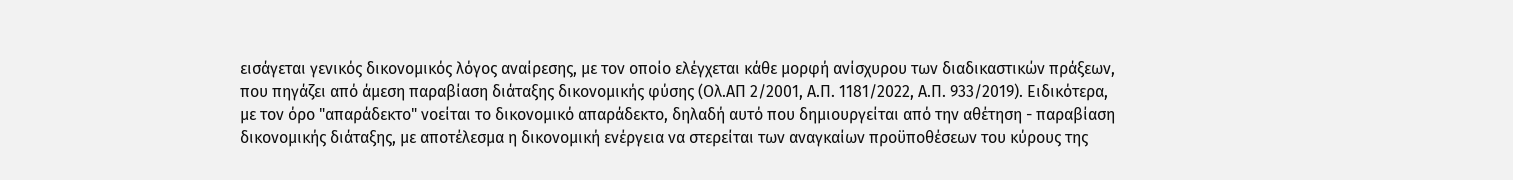εισάγεται γενικός δικονομικός λόγος αναίρεσης, με τον οποίο ελέγχεται κάθε μορφή ανίσχυρου των διαδικαστικών πράξεων, που πηγάζει από άμεση παραβίαση διάταξης δικονομικής φύσης (Ολ.ΑΠ 2/2001, Α.Π. 1181/2022, Α.Π. 933/2019). Ειδικότερα, με τον όρο "απαράδεκτο" νοείται το δικονομικό απαράδεκτο, δηλαδή αυτό που δημιουργείται από την αθέτηση - παραβίαση δικονομικής διάταξης, με αποτέλεσμα η δικονομική ενέργεια να στερείται των αναγκαίων προϋποθέσεων του κύρους της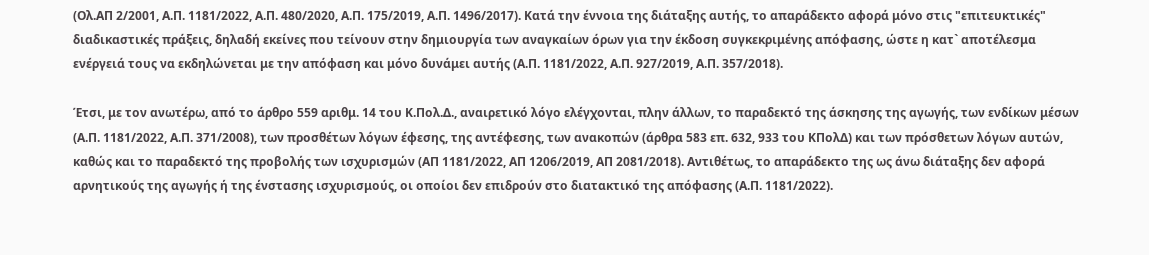(Ολ.ΑΠ 2/2001, Α.Π. 1181/2022, Α.Π. 480/2020, Α.Π. 175/2019, Α.Π. 1496/2017). Κατά την έννοια της διάταξης αυτής, το απαράδεκτο αφορά μόνο στις "επιτευκτικές" διαδικαστικές πράξεις, δηλαδή εκείνες που τείνουν στην δημιουργία των αναγκαίων όρων για την έκδοση συγκεκριμένης απόφασης, ώστε η κατ` αποτέλεσμα ενέργειά τους να εκδηλώνεται με την απόφαση και μόνο δυνάμει αυτής (Α.Π. 1181/2022, Α.Π. 927/2019, Α.Π. 357/2018).

Έτσι, με τον ανωτέρω, από το άρθρο 559 αριθμ. 14 του Κ.Πολ.Δ., αναιρετικό λόγο ελέγχονται, πλην άλλων, το παραδεκτό της άσκησης της αγωγής, των ενδίκων μέσων (Α.Π. 1181/2022, Α.Π. 371/2008), των προσθέτων λόγων έφεσης, της αντέφεσης, των ανακοπών (άρθρα 583 επ. 632, 933 του ΚΠολΔ) και των πρόσθετων λόγων αυτών, καθώς και το παραδεκτό της προβολής των ισχυρισμών (ΑΠ 1181/2022, ΑΠ 1206/2019, ΑΠ 2081/2018). Αντιθέτως, το απαράδεκτο της ως άνω διάταξης δεν αφορά αρνητικούς της αγωγής ή της ένστασης ισχυρισμούς, οι οποίοι δεν επιδρούν στο διατακτικό της απόφασης (Α.Π. 1181/2022).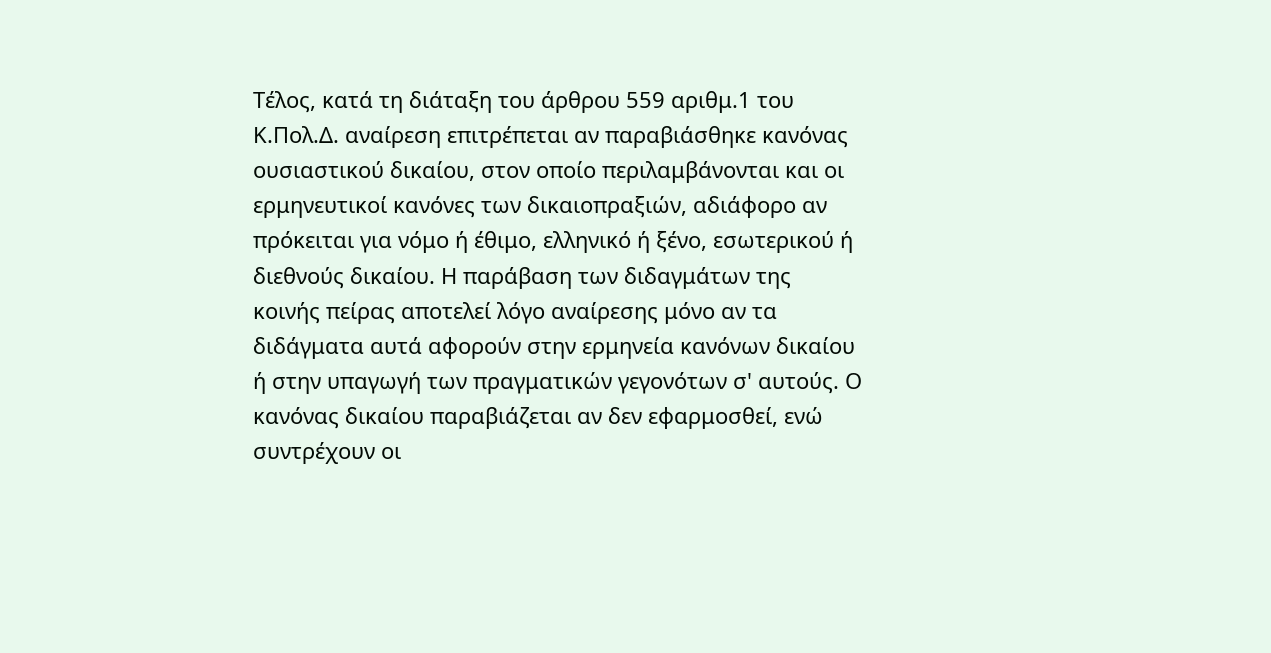Τέλος, κατά τη διάταξη του άρθρου 559 αριθμ.1 του Κ.Πολ.Δ. αναίρεση επιτρέπεται αν παραβιάσθηκε κανόνας ουσιαστικού δικαίου, στον οποίο περιλαμβάνονται και οι ερμηνευτικοί κανόνες των δικαιοπραξιών, αδιάφορο αν πρόκειται για νόμο ή έθιμο, ελληνικό ή ξένο, εσωτερικού ή διεθνούς δικαίου. Η παράβαση των διδαγμάτων της κοινής πείρας αποτελεί λόγο αναίρεσης μόνο αν τα διδάγματα αυτά αφορούν στην ερμηνεία κανόνων δικαίου ή στην υπαγωγή των πραγματικών γεγονότων σ' αυτούς. Ο κανόνας δικαίου παραβιάζεται αν δεν εφαρμοσθεί, ενώ συντρέχουν οι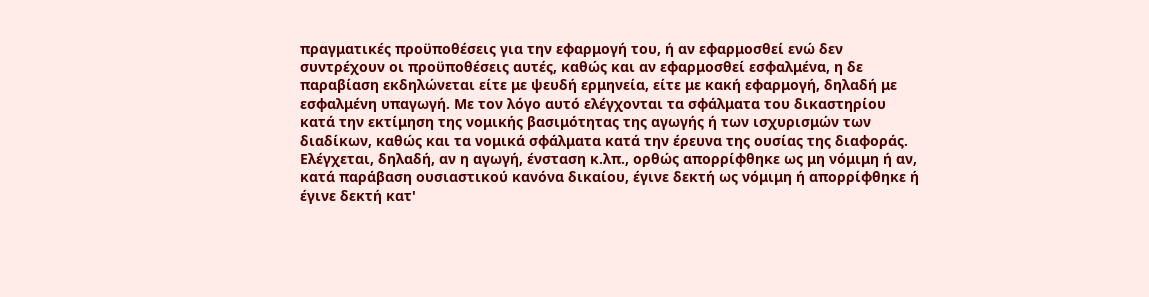πραγματικές προϋποθέσεις για την εφαρμογή του, ή αν εφαρμοσθεί ενώ δεν συντρέχουν οι προϋποθέσεις αυτές, καθώς και αν εφαρμοσθεί εσφαλμένα, η δε παραβίαση εκδηλώνεται είτε με ψευδή ερμηνεία, είτε με κακή εφαρμογή, δηλαδή με εσφαλμένη υπαγωγή. Με τον λόγο αυτό ελέγχονται τα σφάλματα του δικαστηρίου κατά την εκτίμηση της νομικής βασιμότητας της αγωγής ή των ισχυρισμών των διαδίκων, καθώς και τα νομικά σφάλματα κατά την έρευνα της ουσίας της διαφοράς. Ελέγχεται, δηλαδή, αν η αγωγή, ένσταση κ.λπ., ορθώς απορρίφθηκε ως μη νόμιμη ή αν, κατά παράβαση ουσιαστικού κανόνα δικαίου, έγινε δεκτή ως νόμιμη ή απορρίφθηκε ή έγινε δεκτή κατ'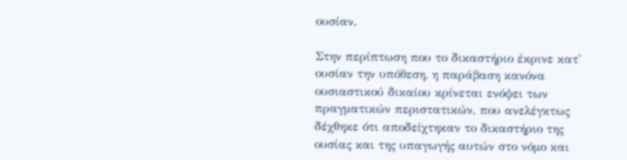ουσίαν.

Στην περίπτωση που το δικαστήριο έκρινε κατ' ουσίαν την υπόθεση, η παράβαση κανόνα ουσιαστικού δικαίου κρίνεται ενόψει των πραγματικών περιστατικών, που ανελέγκτως δέχθηκε ότι αποδείχτηκαν το δικαστήριο της ουσίας και της υπαγωγής αυτών στο νόμο και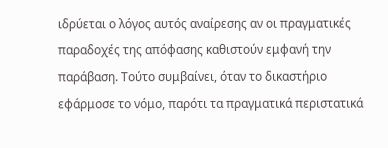ιδρύεται ο λόγος αυτός αναίρεσης αν οι πραγματικές παραδοχές της απόφασης καθιστούν εμφανή την παράβαση. Τούτο συμβαίνει, όταν το δικαστήριο εφάρμοσε το νόμο, παρότι τα πραγματικά περιστατικά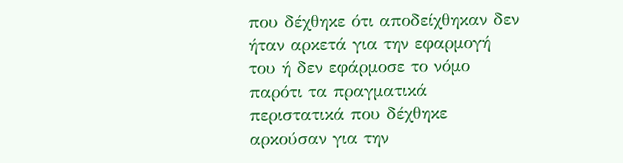που δέχθηκε ότι αποδείχθηκαν δεν ήταν αρκετά για την εφαρμογή του ή δεν εφάρμοσε το νόμο παρότι τα πραγματικά περιστατικά που δέχθηκε αρκούσαν για την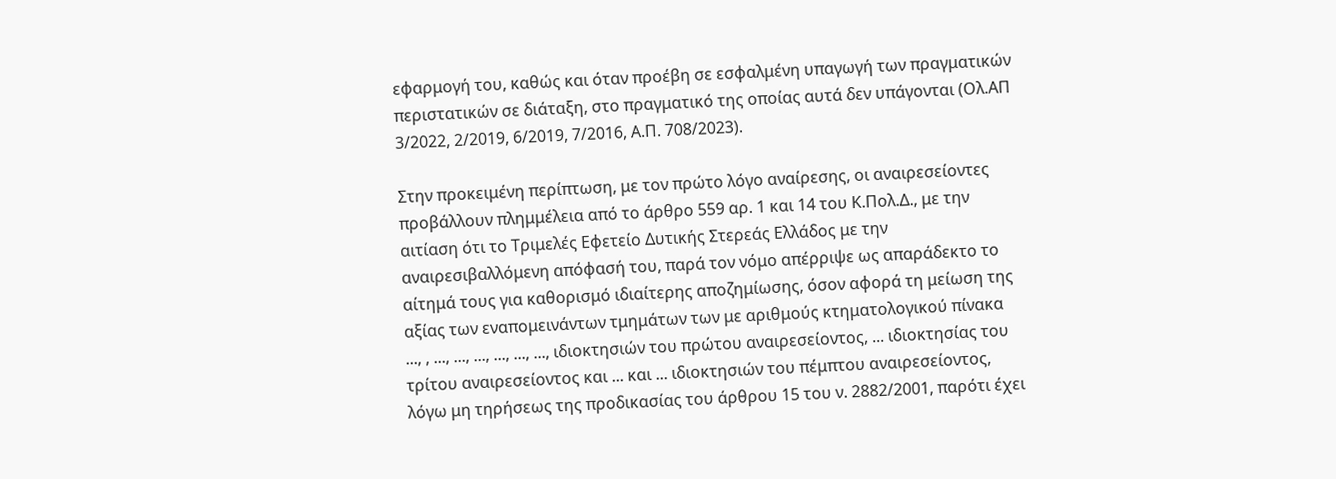εφαρμογή του, καθώς και όταν προέβη σε εσφαλμένη υπαγωγή των πραγματικών περιστατικών σε διάταξη, στο πραγματικό της οποίας αυτά δεν υπάγονται (Ολ.ΑΠ 3/2022, 2/2019, 6/2019, 7/2016, Α.Π. 708/2023).

Στην προκειμένη περίπτωση, με τον πρώτο λόγο αναίρεσης, οι αναιρεσείοντες προβάλλουν πλημμέλεια από το άρθρο 559 αρ. 1 και 14 του Κ.Πολ.Δ., με την αιτίαση ότι το Τριμελές Εφετείο Δυτικής Στερεάς Ελλάδος με την αναιρεσιβαλλόμενη απόφασή του, παρά τον νόμο απέρριψε ως απαράδεκτο το αίτημά τους για καθορισμό ιδιαίτερης αποζημίωσης, όσον αφορά τη μείωση της αξίας των εναπομεινάντων τμημάτων των με αριθμούς κτηματολογικού πίνακα ..., , ..., ..., ..., ..., ..., ..., ιδιοκτησιών του πρώτου αναιρεσείοντος, ... ιδιοκτησίας του τρίτου αναιρεσείοντος και ... και ... ιδιοκτησιών του πέμπτου αναιρεσείοντος, λόγω μη τηρήσεως της προδικασίας του άρθρου 15 του ν. 2882/2001, παρότι έχει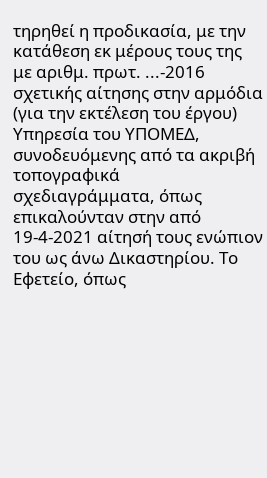τηρηθεί η προδικασία, με την κατάθεση εκ μέρους τους της με αριθμ. πρωτ. ...-2016 σχετικής αίτησης στην αρμόδια (για την εκτέλεση του έργου) Υπηρεσία του ΥΠΟΜΕΔ, συνοδευόμενης από τα ακριβή τοπογραφικά σχεδιαγράμματα, όπως επικαλούνταν στην από 19-4-2021 αίτησή τους ενώπιον του ως άνω Δικαστηρίου. Το Εφετείο, όπως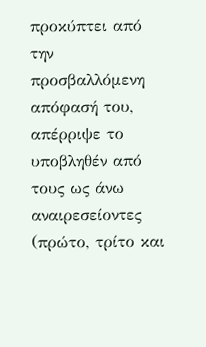προκύπτει από την προσβαλλόμενη απόφασή του, απέρριψε το υποβληθέν από τους ως άνω αναιρεσείοντες (πρώτο, τρίτο και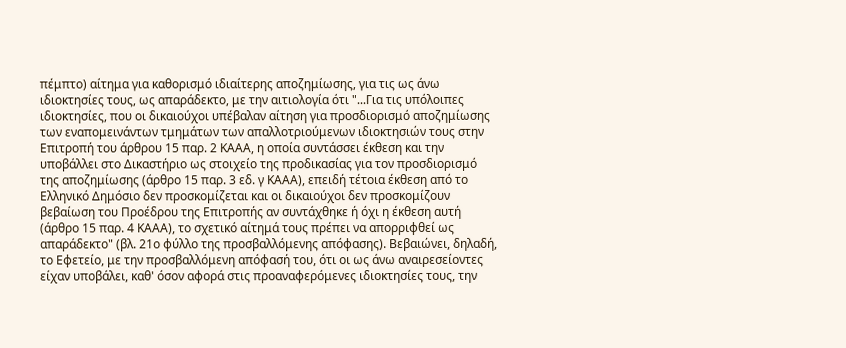πέμπτο) αίτημα για καθορισμό ιδιαίτερης αποζημίωσης, για τις ως άνω ιδιοκτησίες τους, ως απαράδεκτο, με την αιτιολογία ότι "...Για τις υπόλοιπες ιδιοκτησίες, που οι δικαιούχοι υπέβαλαν αίτηση για προσδιορισμό αποζημίωσης των εναπομεινάντων τμημάτων των απαλλοτριούμενων ιδιοκτησιών τους στην Επιτροπή του άρθρου 15 παρ. 2 ΚΑΑΑ, η οποία συντάσσει έκθεση και την υποβάλλει στο Δικαστήριο ως στοιχείο της προδικασίας για τον προσδιορισμό της αποζημίωσης (άρθρο 15 παρ. 3 εδ. γ ΚΑΑΑ), επειδή τέτοια έκθεση από το Ελληνικό Δημόσιο δεν προσκομίζεται και οι δικαιούχοι δεν προσκομίζουν βεβαίωση του Προέδρου της Επιτροπής αν συντάχθηκε ή όχι η έκθεση αυτή (άρθρο 15 παρ. 4 ΚΑΑΑ), το σχετικό αίτημά τους πρέπει να απορριφθεί ως απαράδεκτο" (βλ. 21ο φύλλο της προσβαλλόμενης απόφασης). Βεβαιώνει, δηλαδή, το Εφετείο, με την προσβαλλόμενη απόφασή του, ότι οι ως άνω αναιρεσείοντες είχαν υποβάλει, καθ' όσον αφορά στις προαναφερόμενες ιδιοκτησίες τους, την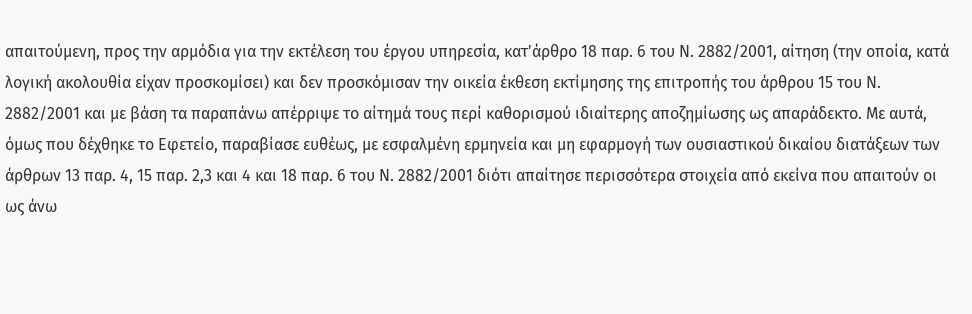απαιτούμενη, προς την αρμόδια για την εκτέλεση του έργου υπηρεσία, κατ'άρθρο 18 παρ. 6 του Ν. 2882/2001, αίτηση (την οποία, κατά λογική ακολουθία είχαν προσκομίσει) και δεν προσκόμισαν την οικεία έκθεση εκτίμησης της επιτροπής του άρθρου 15 του Ν. 2882/2001 και με βάση τα παραπάνω απέρριψε το αίτημά τους περί καθορισμού ιδιαίτερης αποζημίωσης ως απαράδεκτο. Με αυτά, όμως που δέχθηκε το Εφετείο, παραβίασε ευθέως, με εσφαλμένη ερμηνεία και μη εφαρμογή των ουσιαστικού δικαίου διατάξεων των άρθρων 13 παρ. 4, 15 παρ. 2,3 και 4 και 18 παρ. 6 του Ν. 2882/2001 διότι απαίτησε περισσότερα στοιχεία από εκείνα που απαιτούν οι ως άνω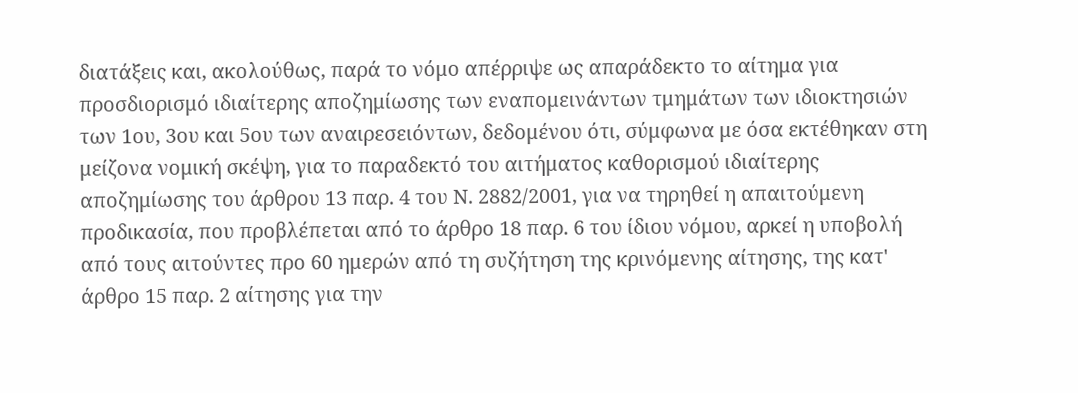διατάξεις και, ακολούθως, παρά το νόμο απέρριψε ως απαράδεκτο το αίτημα για προσδιορισμό ιδιαίτερης αποζημίωσης των εναπομεινάντων τμημάτων των ιδιοκτησιών των 1ου, 3ου και 5ου των αναιρεσειόντων, δεδομένου ότι, σύμφωνα με όσα εκτέθηκαν στη μείζονα νομική σκέψη, για το παραδεκτό του αιτήματος καθορισμού ιδιαίτερης αποζημίωσης του άρθρου 13 παρ. 4 του Ν. 2882/2001, για να τηρηθεί η απαιτούμενη προδικασία, που προβλέπεται από το άρθρο 18 παρ. 6 του ίδιου νόμου, αρκεί η υποβολή από τους αιτούντες προ 60 ημερών από τη συζήτηση της κρινόμενης αίτησης, της κατ' άρθρο 15 παρ. 2 αίτησης για την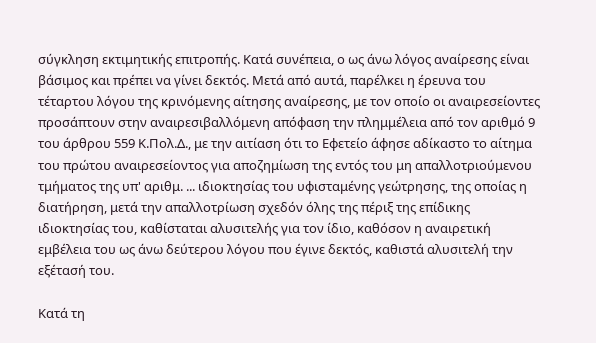σύγκληση εκτιμητικής επιτροπής. Κατά συνέπεια, ο ως άνω λόγος αναίρεσης είναι βάσιμος και πρέπει να γίνει δεκτός. Μετά από αυτά, παρέλκει η έρευνα του τέταρτου λόγου της κρινόμενης αίτησης αναίρεσης, με τον οποίο οι αναιρεσείοντες προσάπτουν στην αναιρεσιβαλλόμενη απόφαση την πλημμέλεια από τον αριθμό 9 του άρθρου 559 Κ.Πολ.Δ., με την αιτίαση ότι το Εφετείο άφησε αδίκαστο το αίτημα του πρώτου αναιρεσείοντος για αποζημίωση της εντός του μη απαλλοτριούμενου τμήματος της υπ' αριθμ. ... ιδιοκτησίας του υφισταμένης γεώτρησης, της οποίας η διατήρηση, μετά την απαλλοτρίωση σχεδόν όλης της πέριξ της επίδικης ιδιοκτησίας του, καθίσταται αλυσιτελής για τον ίδιο, καθόσον η αναιρετική εμβέλεια του ως άνω δεύτερου λόγου που έγινε δεκτός, καθιστά αλυσιτελή την εξέτασή του.

Κατά τη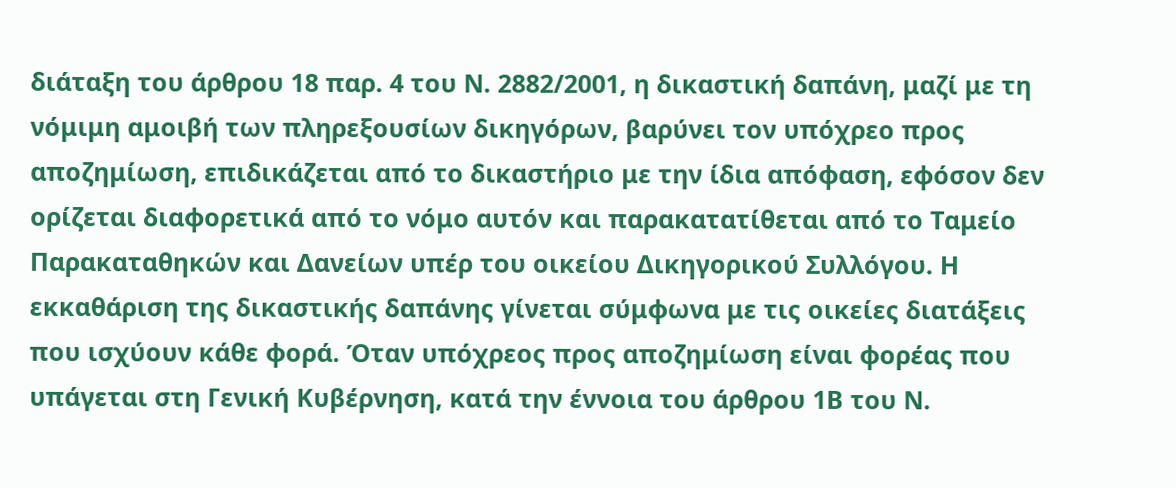διάταξη του άρθρου 18 παρ. 4 του Ν. 2882/2001, η δικαστική δαπάνη, μαζί με τη νόμιμη αμοιβή των πληρεξουσίων δικηγόρων, βαρύνει τον υπόχρεο προς αποζημίωση, επιδικάζεται από το δικαστήριο με την ίδια απόφαση, εφόσον δεν ορίζεται διαφορετικά από το νόμο αυτόν και παρακατατίθεται από το Ταμείο Παρακαταθηκών και Δανείων υπέρ του οικείου Δικηγορικού Συλλόγου. Η εκκαθάριση της δικαστικής δαπάνης γίνεται σύμφωνα με τις οικείες διατάξεις που ισχύουν κάθε φορά. Όταν υπόχρεος προς αποζημίωση είναι φορέας που υπάγεται στη Γενική Κυβέρνηση, κατά την έννοια του άρθρου 1Β του Ν.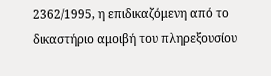2362/1995, η επιδικαζόμενη από το δικαστήριο αμοιβή του πληρεξουσίου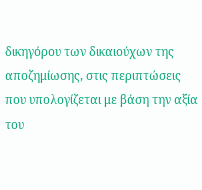δικηγόρου των δικαιούχων της αποζημίωσης, στις περιπτώσεις που υπολογίζεται με βάση την αξία του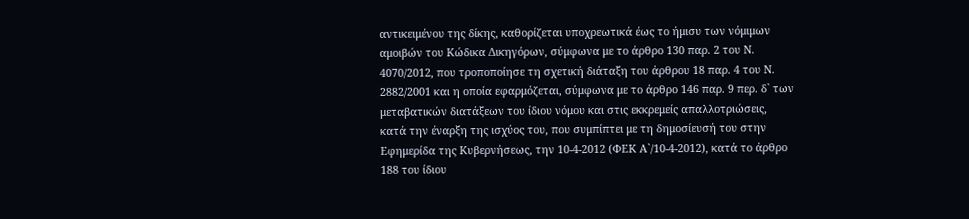αντικειμένου της δίκης, καθορίζεται υποχρεωτικά έως το ήμισυ των νόμιμων αμοιβών του Κώδικα Δικηγόρων, σύμφωνα με το άρθρο 130 παρ. 2 του Ν. 4070/2012, που τροποποίησε τη σχετική διάταξη του άρθρου 18 παρ. 4 του Ν. 2882/2001 και η οποία εφαρμόζεται, σύμφωνα με το άρθρο 146 παρ. 9 περ. δ` των μεταβατικών διατάξεων του ίδιου νόμου και στις εκκρεμείς απαλλοτριώσεις, κατά την έναρξη της ισχύος του, που συμπίπτει με τη δημοσίευσή του στην Εφημερίδα της Κυβερνήσεως, την 10-4-2012 (ΦΕΚ Α`/10-4-2012), κατά το άρθρο 188 του ίδιου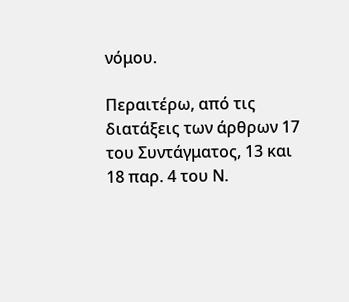νόμου.

Περαιτέρω, από τις διατάξεις των άρθρων 17 του Συντάγματος, 13 και 18 παρ. 4 του Ν.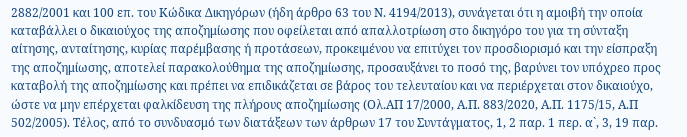2882/2001 και 100 επ. του Κώδικα Δικηγόρων (ήδη άρθρο 63 του Ν. 4194/2013), συνάγεται ότι η αμοιβή την οποία καταβάλλει ο δικαιούχος της αποζημίωσης που οφείλεται από απαλλοτρίωση στο δικηγόρο του για τη σύνταξη αίτησης, ανταίτησης, κυρίας παρέμβασης ή προτάσεων, προκειμένου να επιτύχει τον προσδιορισμό και την είσπραξη της αποζημίωσης, αποτελεί παρακολούθημα της αποζημίωσης, προσαυξάνει το ποσό της, βαρύνει τον υπόχρεο προς καταβολή της αποζημίωσης και πρέπει να επιδικάζεται σε βάρος του τελευταίου και να περιέρχεται στον δικαιούχο, ώστε να μην επέρχεται φαλκίδευση της πλήρους αποζημίωσης (Ολ.ΑΠ 17/2000, Α.Π. 883/2020, Α.Π. 1175/15, Α.Π 502/2005). Τέλος, από το συνδυασμό των διατάξεων των άρθρων 17 του Συντάγματος, 1, 2 παρ. 1 περ. α`, 3, 19 παρ.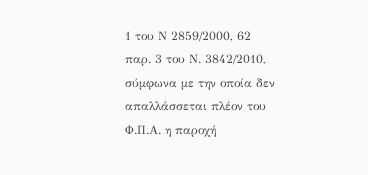1 του Ν 2859/2000, 62 παρ. 3 του Ν. 3842/2010, σύμφωνα με την οποία δεν απαλλάσσεται πλέον του Φ.Π.Α. η παροχή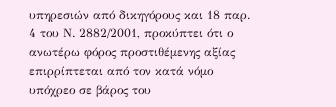υπηρεσιών από δικηγόρους και 18 παρ. 4 του Ν. 2882/2001, προκύπτει ότι ο ανωτέρω φόρος προστιθέμενης αξίας επιρρίπτεται από τον κατά νόμο υπόχρεο σε βάρος του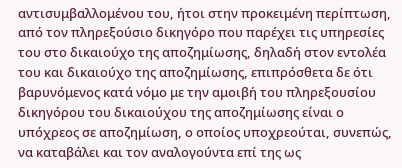αντισυμβαλλομένου του, ήτοι στην προκειμένη περίπτωση, από τον πληρεξούσιο δικηγόρο που παρέχει τις υπηρεσίες του στο δικαιούχο της αποζημίωσης, δηλαδή στον εντολέα του και δικαιούχο της αποζημίωσης, επιπρόσθετα δε ότι βαρυνόμενος κατά νόμο με την αμοιβή του πληρεξουσίου δικηγόρου του δικαιούχου της αποζημίωσης είναι ο υπόχρεος σε αποζημίωση, ο οποίος υποχρεούται, συνεπώς, να καταβάλει και τον αναλογούντα επί της ως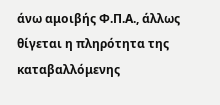άνω αμοιβής Φ.Π.Α., άλλως θίγεται η πληρότητα της καταβαλλόμενης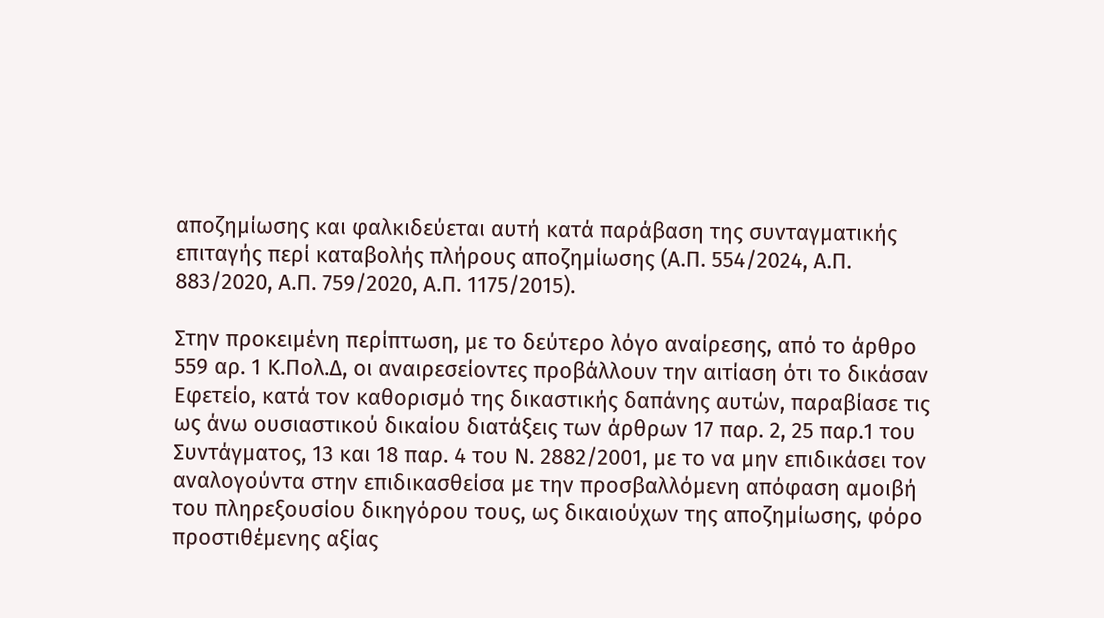αποζημίωσης και φαλκιδεύεται αυτή κατά παράβαση της συνταγματικής επιταγής περί καταβολής πλήρους αποζημίωσης (Α.Π. 554/2024, Α.Π. 883/2020, Α.Π. 759/2020, Α.Π. 1175/2015).

Στην προκειμένη περίπτωση, με το δεύτερο λόγο αναίρεσης, από το άρθρο 559 αρ. 1 Κ.Πολ.Δ, οι αναιρεσείοντες προβάλλουν την αιτίαση ότι το δικάσαν Εφετείο, κατά τον καθορισμό της δικαστικής δαπάνης αυτών, παραβίασε τις ως άνω ουσιαστικού δικαίου διατάξεις των άρθρων 17 παρ. 2, 25 παρ.1 του Συντάγματος, 13 και 18 παρ. 4 του Ν. 2882/2001, με το να μην επιδικάσει τον αναλογούντα στην επιδικασθείσα με την προσβαλλόμενη απόφαση αμοιβή του πληρεξουσίου δικηγόρου τους, ως δικαιούχων της αποζημίωσης, φόρο προστιθέμενης αξίας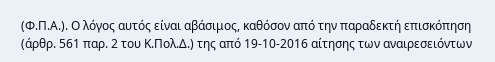(Φ.Π.Α.). Ο λόγος αυτός είναι αβάσιμος, καθόσον από την παραδεκτή επισκόπηση (άρθρ. 561 παρ. 2 του Κ.Πολ.Δ.) της από 19-10-2016 αίτησης των αναιρεσειόντων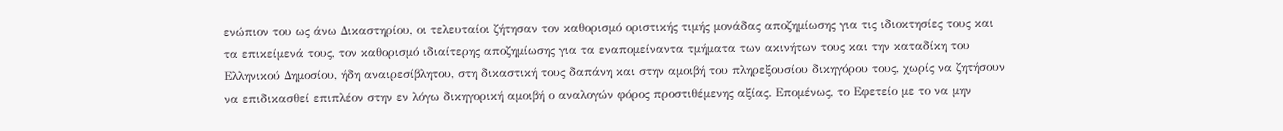ενώπιον του ως άνω Δικαστηρίου, οι τελευταίοι ζήτησαν τον καθορισμό οριστικής τιμής μονάδας αποζημίωσης για τις ιδιοκτησίες τους και τα επικείμενά τους, τον καθορισμό ιδιαίτερης αποζημίωσης για τα εναπομείναντα τμήματα των ακινήτων τους και την καταδίκη του Ελληνικού Δημοσίου, ήδη αναιρεσίβλητου, στη δικαστική τους δαπάνη και στην αμοιβή του πληρεξουσίου δικηγόρου τους, χωρίς να ζητήσουν να επιδικασθεί επιπλέον στην εν λόγω δικηγορική αμοιβή ο αναλογών φόρος προστιθέμενης αξίας. Επομένως, το Εφετείο με το να μην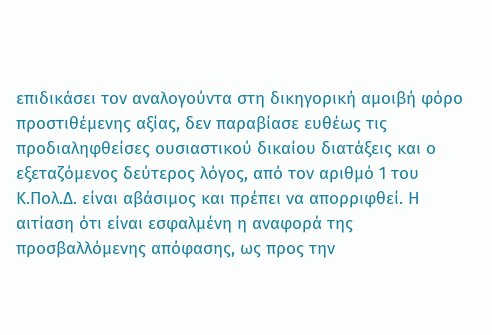επιδικάσει τον αναλογούντα στη δικηγορική αμοιβή φόρο προστιθέμενης αξίας, δεν παραβίασε ευθέως τις προδιαληφθείσες ουσιαστικού δικαίου διατάξεις και ο εξεταζόμενος δεύτερος λόγος, από τον αριθμό 1 του Κ.Πολ.Δ. είναι αβάσιμος και πρέπει να απορριφθεί. Η αιτίαση ότι είναι εσφαλμένη η αναφορά της προσβαλλόμενης απόφασης, ως προς την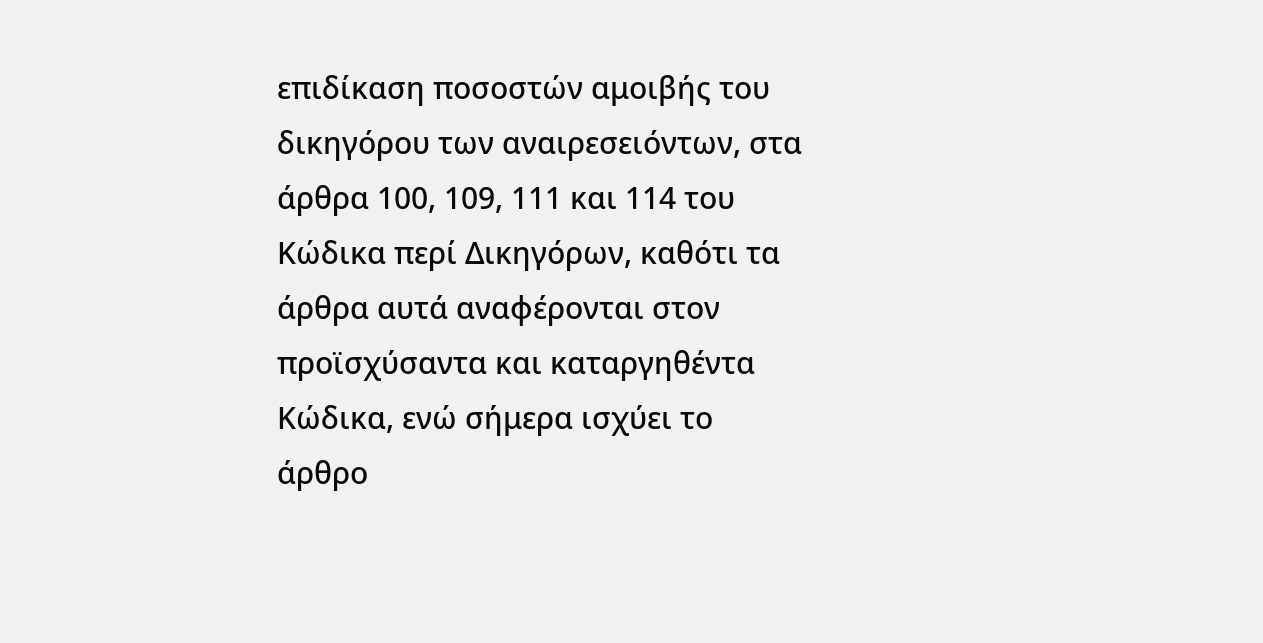επιδίκαση ποσοστών αμοιβής του δικηγόρου των αναιρεσειόντων, στα άρθρα 100, 109, 111 και 114 του Κώδικα περί Δικηγόρων, καθότι τα άρθρα αυτά αναφέρονται στον προϊσχύσαντα και καταργηθέντα Κώδικα, ενώ σήμερα ισχύει το άρθρο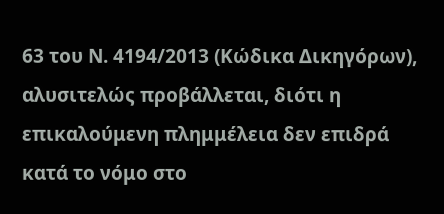63 του Ν. 4194/2013 (Κώδικα Δικηγόρων), αλυσιτελώς προβάλλεται, διότι η επικαλούμενη πλημμέλεια δεν επιδρά κατά το νόμο στο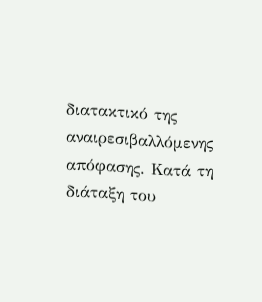διατακτικό της αναιρεσιβαλλόμενης απόφασης. Κατά τη διάταξη του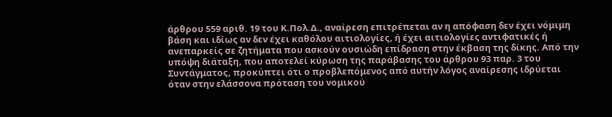άρθρου 559 αριθ. 19 του Κ.Πολ.Δ., αναίρεση επιτρέπεται αν η απόφαση δεν έχει νόμιμη βάση και ιδίως αν δεν έχει καθόλου αιτιολογίες, ή έχει αιτιολογίες αντιφατικές ή ανεπαρκείς σε ζητήματα που ασκούν ουσιώδη επίδραση στην έκβαση της δίκης. Από την υπόψη διάταξη, που αποτελεί κύρωση της παράβασης του άρθρου 93 παρ. 3 του Συντάγματος, προκύπτει ότι ο προβλεπόμενος από αυτήν λόγος αναίρεσης ιδρύεται όταν στην ελάσσονα πρόταση του νομικού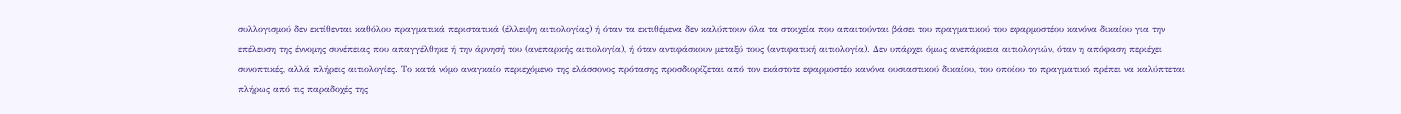συλλογισμού δεν εκτίθενται καθόλου πραγματικά περιστατικά (έλλειψη αιτιολογίας) ή όταν τα εκτιθέμενα δεν καλύπτουν όλα τα στοιχεία που απαιτούνται βάσει του πραγματικού του εφαρμοστέου κανόνα δικαίου για την επέλευση της έννομης συνέπειας που απαγγέλθηκε ή την άρνησή του (ανεπαρκής αιτιολογία), ή όταν αντιφάσκουν μεταξύ τους (αντιφατική αιτιολογία). Δεν υπάρχει όμως ανεπάρκεια αιτιολογιών, όταν η απόφαση περιέχει συνοπτικές, αλλά πλήρεις αιτιολογίες. Το κατά νόμο αναγκαίο περιεχόμενο της ελάσσονος πρότασης προσδιορίζεται από τον εκάστοτε εφαρμοστέο κανόνα ουσιαστικού δικαίου, του οποίου το πραγματικό πρέπει να καλύπτεται πλήρως από τις παραδοχές της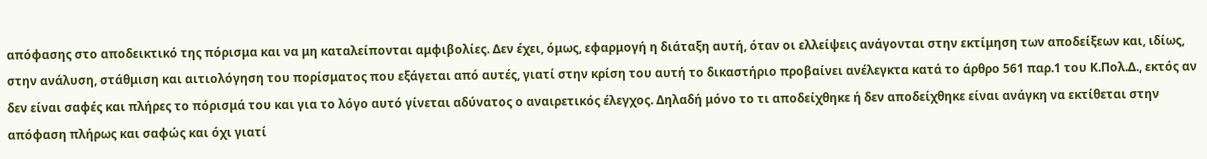απόφασης στο αποδεικτικό της πόρισμα και να μη καταλείπονται αμφιβολίες. Δεν έχει, όμως, εφαρμογή η διάταξη αυτή, όταν οι ελλείψεις ανάγονται στην εκτίμηση των αποδείξεων και, ιδίως, στην ανάλυση, στάθμιση και αιτιολόγηση του πορίσματος που εξάγεται από αυτές, γιατί στην κρίση του αυτή το δικαστήριο προβαίνει ανέλεγκτα κατά το άρθρο 561 παρ.1 του Κ.Πολ.Δ., εκτός αν δεν είναι σαφές και πλήρες το πόρισμά του και για το λόγο αυτό γίνεται αδύνατος ο αναιρετικός έλεγχος. Δηλαδή μόνο το τι αποδείχθηκε ή δεν αποδείχθηκε είναι ανάγκη να εκτίθεται στην απόφαση πλήρως και σαφώς και όχι γιατί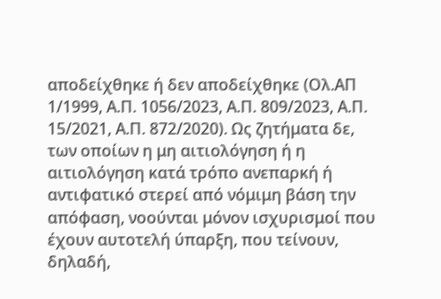αποδείχθηκε ή δεν αποδείχθηκε (Ολ.ΑΠ 1/1999, Α.Π. 1056/2023, Α.Π. 809/2023, Α.Π. 15/2021, Α.Π. 872/2020). Ως ζητήματα δε, των οποίων η μη αιτιολόγηση ή η αιτιολόγηση κατά τρόπο ανεπαρκή ή αντιφατικό στερεί από νόμιμη βάση την απόφαση, νοούνται μόνον ισχυρισμοί που έχουν αυτοτελή ύπαρξη, που τείνουν, δηλαδή,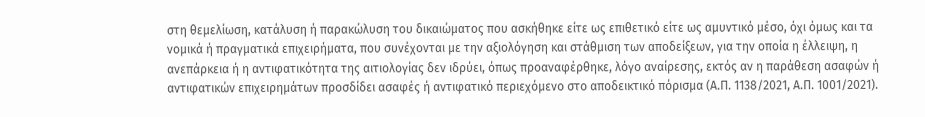στη θεμελίωση, κατάλυση ή παρακώλυση του δικαιώματος που ασκήθηκε είτε ως επιθετικό είτε ως αμυντικό μέσο, όχι όμως και τα νομικά ή πραγματικά επιχειρήματα, που συνέχονται με την αξιολόγηση και στάθμιση των αποδείξεων, για την οποία η έλλειψη, η ανεπάρκεια ή η αντιφατικότητα της αιτιολογίας δεν ιδρύει, όπως προαναφέρθηκε, λόγο αναίρεσης, εκτός αν η παράθεση ασαφών ή αντιφατικών επιχειρημάτων προσδίδει ασαφές ή αντιφατικό περιεχόμενο στο αποδεικτικό πόρισμα (Α.Π. 1138/2021, Α.Π. 1001/2021).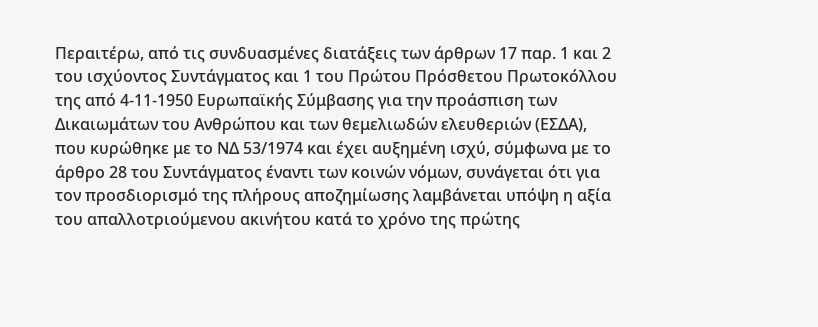Περαιτέρω, από τις συνδυασμένες διατάξεις των άρθρων 17 παρ. 1 και 2 του ισχύοντος Συντάγματος και 1 του Πρώτου Πρόσθετου Πρωτοκόλλου της από 4-11-1950 Ευρωπαϊκής Σύμβασης για την προάσπιση των Δικαιωμάτων του Ανθρώπου και των θεμελιωδών ελευθεριών (ΕΣΔΑ), που κυρώθηκε με το ΝΔ 53/1974 και έχει αυξημένη ισχύ, σύμφωνα με το άρθρο 28 του Συντάγματος έναντι των κοινών νόμων, συνάγεται ότι για τον προσδιορισμό της πλήρους αποζημίωσης λαμβάνεται υπόψη η αξία του απαλλοτριούμενου ακινήτου κατά το χρόνο της πρώτης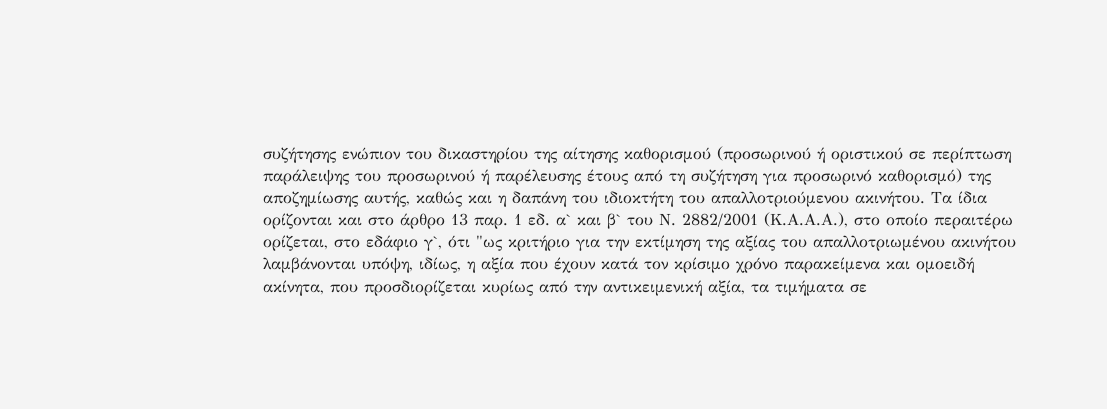συζήτησης ενώπιον του δικαστηρίου της αίτησης καθορισμού (προσωρινού ή οριστικού σε περίπτωση παράλειψης του προσωρινού ή παρέλευσης έτους από τη συζήτηση για προσωρινό καθορισμό) της αποζημίωσης αυτής, καθώς και η δαπάνη του ιδιοκτήτη του απαλλοτριούμενου ακινήτου. Τα ίδια ορίζονται και στο άρθρο 13 παρ. 1 εδ. α` και β` του Ν. 2882/2001 (Κ.Α.Α.Α.), στο οποίο περαιτέρω ορίζεται, στο εδάφιο γ`, ότι "ως κριτήριο για την εκτίμηση της αξίας του απαλλοτριωμένου ακινήτου λαμβάνονται υπόψη, ιδίως, η αξία που έχουν κατά τον κρίσιμο χρόνο παρακείμενα και ομοειδή ακίνητα, που προσδιορίζεται κυρίως από την αντικειμενική αξία, τα τιμήματα σε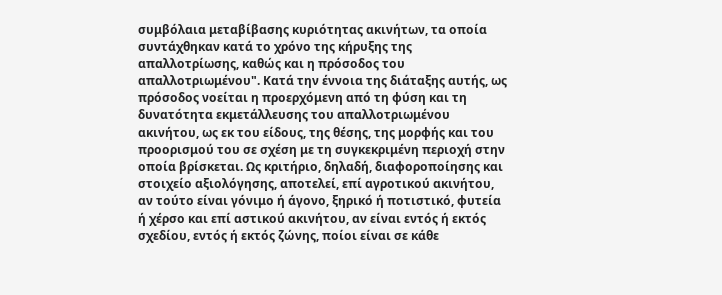συμβόλαια μεταβίβασης κυριότητας ακινήτων, τα οποία συντάχθηκαν κατά το χρόνο της κήρυξης της απαλλοτρίωσης, καθώς και η πρόσοδος του απαλλοτριωμένου". Κατά την έννοια της διάταξης αυτής, ως πρόσοδος νοείται η προερχόμενη από τη φύση και τη δυνατότητα εκμετάλλευσης του απαλλοτριωμένου ακινήτου, ως εκ του είδους, της θέσης, της μορφής και του προορισμού του σε σχέση με τη συγκεκριμένη περιοχή στην οποία βρίσκεται. Ως κριτήριο, δηλαδή, διαφοροποίησης και στοιχείο αξιολόγησης, αποτελεί, επί αγροτικού ακινήτου, αν τούτο είναι γόνιμο ή άγονο, ξηρικό ή ποτιστικό, φυτεία ή χέρσο και επί αστικού ακινήτου, αν είναι εντός ή εκτός σχεδίου, εντός ή εκτός ζώνης, ποίοι είναι σε κάθε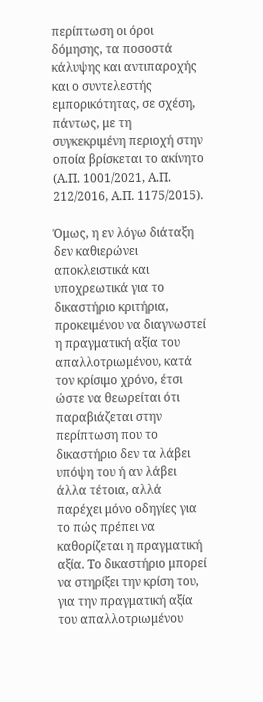περίπτωση οι όροι δόμησης, τα ποσοστά κάλυψης και αντιπαροχής και ο συντελεστής εμπορικότητας, σε σχέση, πάντως, με τη συγκεκριμένη περιοχή στην οποία βρίσκεται το ακίνητο (Α.Π. 1001/2021, Α.Π. 212/2016, Α.Π. 1175/2015).

Όμως, η εν λόγω διάταξη δεν καθιερώνει αποκλειστικά και υποχρεωτικά για το δικαστήριο κριτήρια, προκειμένου να διαγνωστεί η πραγματική αξία του απαλλοτριωμένου, κατά τον κρίσιμο χρόνο, έτσι ώστε να θεωρείται ότι παραβιάζεται στην περίπτωση που το δικαστήριο δεν τα λάβει υπόψη του ή αν λάβει άλλα τέτοια, αλλά παρέχει μόνο οδηγίες για το πώς πρέπει να καθορίζεται η πραγματική αξία. Το δικαστήριο μπορεί να στηρίξει την κρίση του, για την πραγματική αξία του απαλλοτριωμένου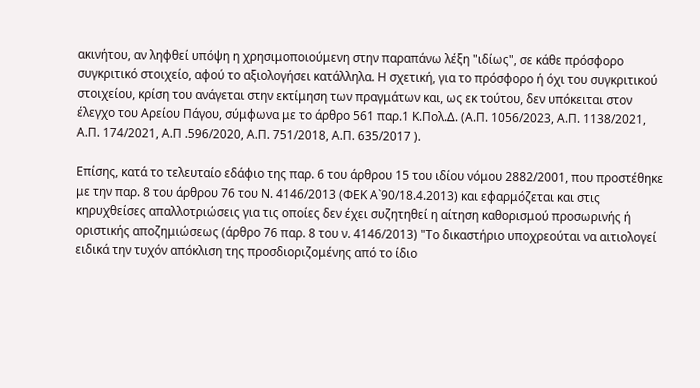ακινήτου, αν ληφθεί υπόψη η χρησιμοποιούμενη στην παραπάνω λέξη "ιδίως", σε κάθε πρόσφορο συγκριτικό στοιχείο, αφού το αξιολογήσει κατάλληλα. Η σχετική, για το πρόσφορο ή όχι του συγκριτικού στοιχείου, κρίση του ανάγεται στην εκτίμηση των πραγμάτων και, ως εκ τούτου, δεν υπόκειται στον έλεγχο του Αρείου Πάγου, σύμφωνα με το άρθρο 561 παρ.1 Κ.Πολ.Δ. (Α.Π. 1056/2023, Α.Π. 1138/2021, Α.Π. 174/2021, Α.Π .596/2020, Α.Π. 751/2018, Α.Π. 635/2017 ).

Επίσης, κατά το τελευταίο εδάφιο της παρ. 6 του άρθρου 15 του ιδίου νόμου 2882/2001, που προστέθηκε με την παρ. 8 του άρθρου 76 του Ν. 4146/2013 (ΦΕΚ Α`90/18.4.2013) και εφαρμόζεται και στις κηρυχθείσες απαλλοτριώσεις για τις οποίες δεν έχει συζητηθεί η αίτηση καθορισμού προσωρινής ή οριστικής αποζημιώσεως (άρθρο 76 παρ. 8 του ν. 4146/2013) "Το δικαστήριο υποχρεούται να αιτιολογεί ειδικά την τυχόν απόκλιση της προσδιοριζομένης από το ίδιο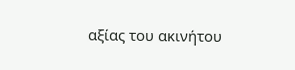αξίας του ακινήτου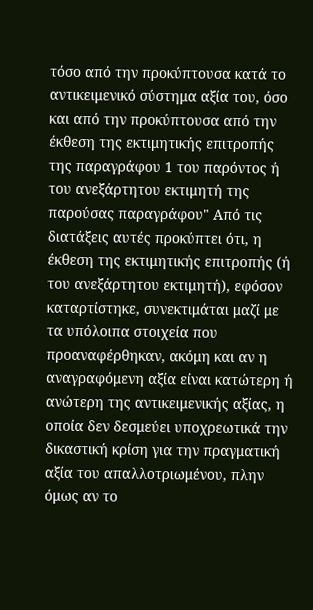τόσο από την προκύπτουσα κατά το αντικειμενικό σύστημα αξία του, όσο και από την προκύπτουσα από την έκθεση της εκτιμητικής επιτροπής της παραγράφου 1 του παρόντος ή του ανεξάρτητου εκτιμητή της παρούσας παραγράφου" Από τις διατάξεις αυτές προκύπτει ότι, η έκθεση της εκτιμητικής επιτροπής (ή του ανεξάρτητου εκτιμητή), εφόσον καταρτίστηκε, συνεκτιμάται μαζί με τα υπόλοιπα στοιχεία που προαναφέρθηκαν, ακόμη και αν η αναγραφόμενη αξία είναι κατώτερη ή ανώτερη της αντικειμενικής αξίας, η οποία δεν δεσμεύει υποχρεωτικά την δικαστική κρίση για την πραγματική αξία του απαλλοτριωμένου, πλην όμως αν το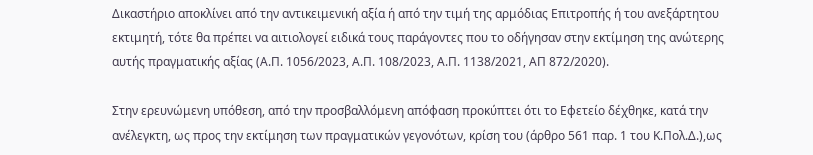Δικαστήριο αποκλίνει από την αντικειμενική αξία ή από την τιμή της αρμόδιας Επιτροπής ή του ανεξάρτητου εκτιμητή, τότε θα πρέπει να αιτιολογεί ειδικά τους παράγοντες που το οδήγησαν στην εκτίμηση της ανώτερης αυτής πραγματικής αξίας (Α.Π. 1056/2023, Α.Π. 108/2023, Α.Π. 1138/2021, ΑΠ 872/2020).

Στην ερευνώμενη υπόθεση, από την προσβαλλόμενη απόφαση προκύπτει ότι το Εφετείο δέχθηκε, κατά την ανέλεγκτη, ως προς την εκτίμηση των πραγματικών γεγονότων, κρίση του (άρθρο 561 παρ. 1 του Κ.Πολ.Δ.),ως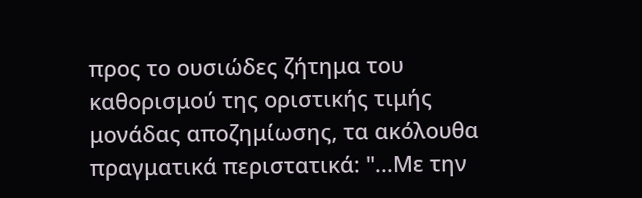προς το ουσιώδες ζήτημα του καθορισμού της οριστικής τιμής μονάδας αποζημίωσης, τα ακόλουθα πραγματικά περιστατικά: "...Με την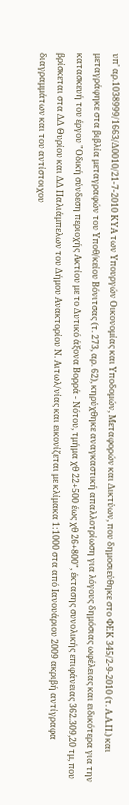υπ' αρ.1038999/1663/Δ0010/21-7-2010 ΚΥΑ των Υπουργών Οικονομίας και Υποδομών, Μεταφορών και Δικτύων, που δημοσιεύθηκε στο ΦΕΚ 345/2-9-2010 (τ. Α.Α.Π.) και μεταγράφηκε στα βιβλία μεταγραφών του Υποθ/κείου Βόνιτσας (τ. 273, αρ. 62), κηρύχθηκε αναγκαστική απαλλοτρίωση για λόγους δημόσιας ωφέλειας και ειδικότερα για την κατασκευή του έργου "Οδική σύνδεση περιοχής Ακτίου με το Δυτικό άξονα Βορρά - Νότου, τμήμα χθ 22+500 έως χθ 26+800", έκτασης συνολικής επιφάνειας 362.309,20 τμ, που βρίσκεται στα ΔΔ Θυρίου και ΔΔ Παλιάμπελων του Δήμου Ανακτορίου Ν. Αιτωλ/νίας και εικονίζεται με κλίμακα 1:1000 στα από Ιανουάριου 2009 ακριβή αντίγραφα διαγραμμάτων και του αντίστοιχου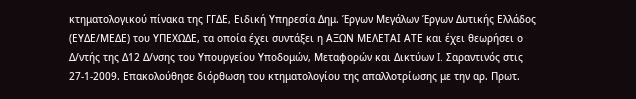κτηματολογικού πίνακα της ΓΓΔΕ, Ειδική Υπηρεσία Δημ. Έργων Μεγάλων Έργων Δυτικής Ελλάδος (ΕΥΔΕ/ΜΕΔΕ) του ΥΠΕΧΩΔΕ, τα οποία έχει συντάξει η ΑΞΩΝ ΜΕΛΕΤΑΙ ΑΤΕ και έχει θεωρήσει ο Δ/ντής της Δ12 Δ/νσης του Υπουργείου Υποδομών, Μεταφορών και Δικτύων I. Σαραντινός στις 27-1-2009. Επακολούθησε διόρθωση του κτηματολογίου της απαλλοτρίωσης με την αρ. Πρωτ.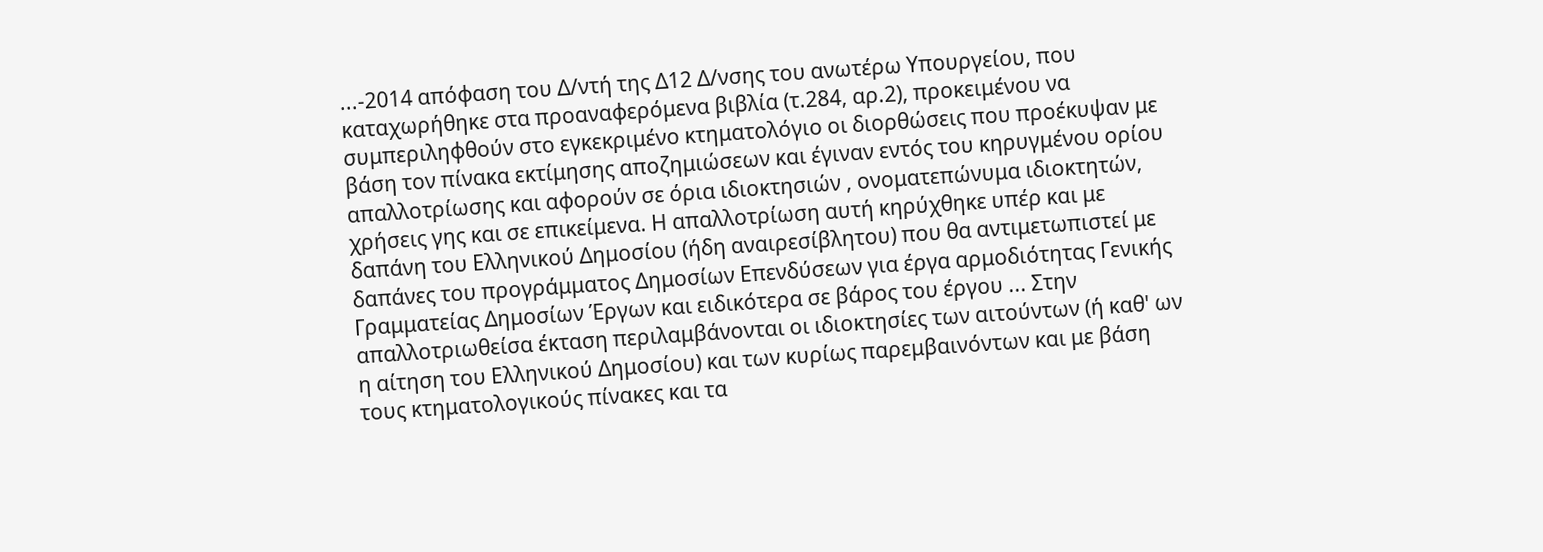...-2014 απόφαση του Δ/ντή της Δ12 Δ/νσης του ανωτέρω Υπουργείου, που καταχωρήθηκε στα προαναφερόμενα βιβλία (τ.284, αρ.2), προκειμένου να συμπεριληφθούν στο εγκεκριμένο κτηματολόγιο οι διορθώσεις που προέκυψαν με βάση τον πίνακα εκτίμησης αποζημιώσεων και έγιναν εντός του κηρυγμένου ορίου απαλλοτρίωσης και αφορούν σε όρια ιδιοκτησιών , ονοματεπώνυμα ιδιοκτητών, χρήσεις γης και σε επικείμενα. Η απαλλοτρίωση αυτή κηρύχθηκε υπέρ και με δαπάνη του Ελληνικού Δημοσίου (ήδη αναιρεσίβλητου) που θα αντιμετωπιστεί με δαπάνες του προγράμματος Δημοσίων Επενδύσεων για έργα αρμοδιότητας Γενικής Γραμματείας Δημοσίων Έργων και ειδικότερα σε βάρος του έργου ... Στην απαλλοτριωθείσα έκταση περιλαμβάνονται οι ιδιοκτησίες των αιτούντων (ή καθ' ων η αίτηση του Ελληνικού Δημοσίου) και των κυρίως παρεμβαινόντων και με βάση τους κτηματολογικούς πίνακες και τα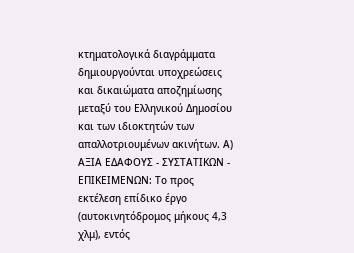κτηματολογικά διαγράμματα δημιουργούνται υποχρεώσεις και δικαιώματα αποζημίωσης μεταξύ του Ελληνικού Δημοσίου και των ιδιοκτητών των απαλλοτριουμένων ακινήτων. Α) ΑΞΙΑ ΕΔΑΦΟΥΣ - ΣΥΣΤΑΤΙΚΩΝ - ΕΠΙΚΕΙΜΕΝΩΝ: Το προς εκτέλεση επίδικο έργο (αυτοκινητόδρομος μήκους 4,3 χλμ), εντός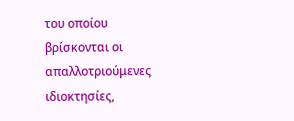του οποίου βρίσκονται οι απαλλοτριούμενες ιδιοκτησίες,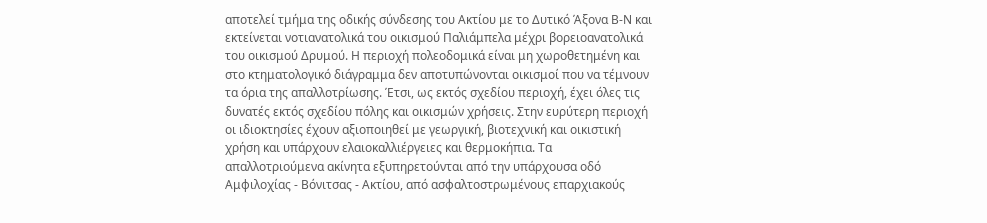αποτελεί τμήμα της οδικής σύνδεσης του Ακτίου με το Δυτικό Άξονα Β-Ν και εκτείνεται νοτιανατολικά του οικισμού Παλιάμπελα μέχρι βορειοανατολικά του οικισμού Δρυμού. Η περιοχή πολεοδομικά είναι μη χωροθετημένη και στο κτηματολογικό διάγραμμα δεν αποτυπώνονται οικισμοί που να τέμνουν τα όρια της απαλλοτρίωσης. Έτσι, ως εκτός σχεδίου περιοχή, έχει όλες τις δυνατές εκτός σχεδίου πόλης και οικισμών χρήσεις. Στην ευρύτερη περιοχή οι ιδιοκτησίες έχουν αξιοποιηθεί με γεωργική, βιοτεχνική και οικιστική χρήση και υπάρχουν ελαιοκαλλιέργειες και θερμοκήπια. Τα απαλλοτριούμενα ακίνητα εξυπηρετούνται από την υπάρχουσα οδό Αμφιλοχίας - Βόνιτσας - Ακτίου, από ασφαλτοστρωμένους επαρχιακούς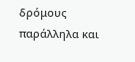δρόμους παράλληλα και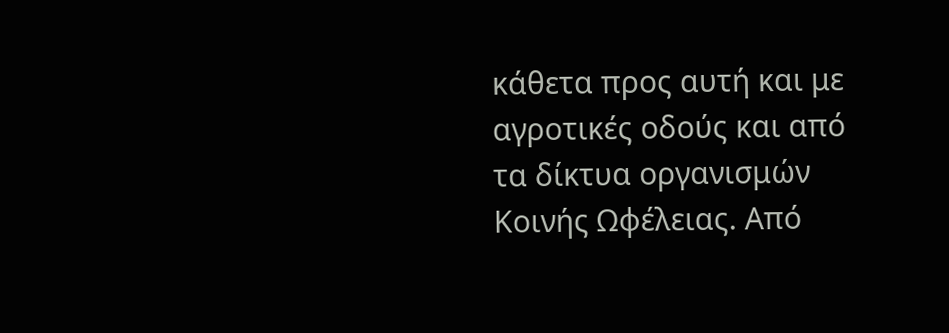κάθετα προς αυτή και με αγροτικές οδούς και από τα δίκτυα οργανισμών Κοινής Ωφέλειας. Από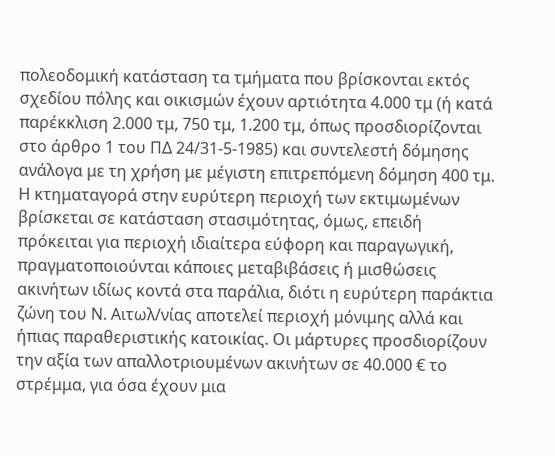πολεοδομική κατάσταση τα τμήματα που βρίσκονται εκτός σχεδίου πόλης και οικισμών έχουν αρτιότητα 4.000 τμ (ή κατά παρέκκλιση 2.000 τμ, 750 τμ, 1.200 τμ, όπως προσδιορίζονται στο άρθρο 1 του ΠΔ 24/31-5-1985) και συντελεστή δόμησης ανάλογα με τη χρήση με μέγιστη επιτρεπόμενη δόμηση 400 τμ. Η κτηματαγορά στην ευρύτερη περιοχή των εκτιμωμένων βρίσκεται σε κατάσταση στασιμότητας, όμως, επειδή πρόκειται για περιοχή ιδιαίτερα εύφορη και παραγωγική, πραγματοποιούνται κάποιες μεταβιβάσεις ή μισθώσεις ακινήτων ιδίως κοντά στα παράλια, διότι η ευρύτερη παράκτια ζώνη του Ν. Αιτωλ/νίας αποτελεί περιοχή μόνιμης αλλά και ήπιας παραθεριστικής κατοικίας. Οι μάρτυρες προσδιορίζουν την αξία των απαλλοτριουμένων ακινήτων σε 40.000 € το στρέμμα, για όσα έχουν μια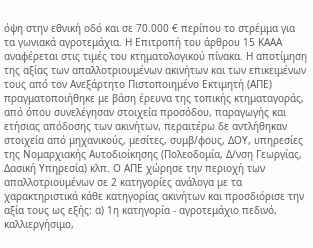όψη στην εθνική οδό και σε 70.000 € περίπου το στρέμμα για τα γωνιακά αγροτεμάχια. Η Επιτροπή του άρθρου 15 ΚΑΑΑ αναφέρεται στις τιμές του κτηματολογικού πίνακα. Η αποτίμηση της αξίας των απαλλοτριουμένων ακινήτων και των επικειμένων τους από τον Ανεξάρτητο Πιστοποιημένο Εκτιμητή (ΑΠΕ) πραγματοποιήθηκε με βάση έρευνα της τοπικής κτηματαγοράς, από όπου συνελέγησαν στοιχεία προσόδου, παραγωγής και ετήσιας απόδοσης των ακινήτων, περαιτέρω δε αντλήθηκαν στοιχεία από μηχανικούς, μεσίτες, συμβ/φους, ΔΟΥ, υπηρεσίες της Νομαρχιακής Αυτοδιοίκησης (Πολεοδομία, Δ/νση Γεωργίας, Δασική Υπηρεσία) κλπ. Ο ΑΠΕ χώρησε την περιοχή των απαλλοτριουμένων σε 2 κατηγορίες ανάλογα με τα χαρακτηριστικά κάθε κατηγορίας ακινήτων και προσδιόρισε την αξία τους ως εξής: α) 1η κατηγορία - αγροτεμάχιο πεδινό, καλλιεργήσιμο,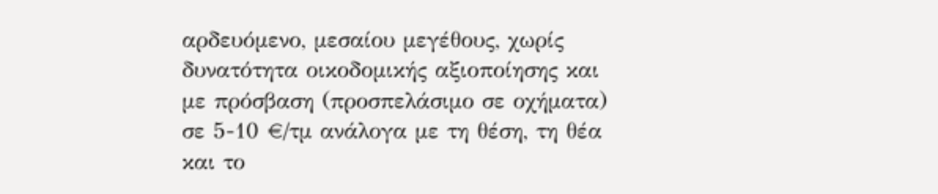αρδευόμενο, μεσαίου μεγέθους, χωρίς δυνατότητα οικοδομικής αξιοποίησης και με πρόσβαση (προσπελάσιμο σε οχήματα) σε 5-10 €/τμ ανάλογα με τη θέση, τη θέα και το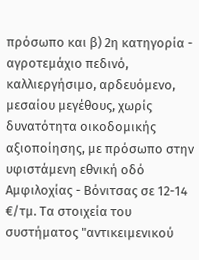πρόσωπο και β) 2η κατηγορία - αγροτεμάχιο πεδινό, καλλιεργήσιμο, αρδευόμενο, μεσαίου μεγέθους, χωρίς δυνατότητα οικοδομικής αξιοποίησης, με πρόσωπο στην υφιστάμενη εθνική οδό Αμφιλοχίας - Βόνιτσας σε 12-14 €/τμ. Τα στοιχεία του συστήματος "αντικειμενικού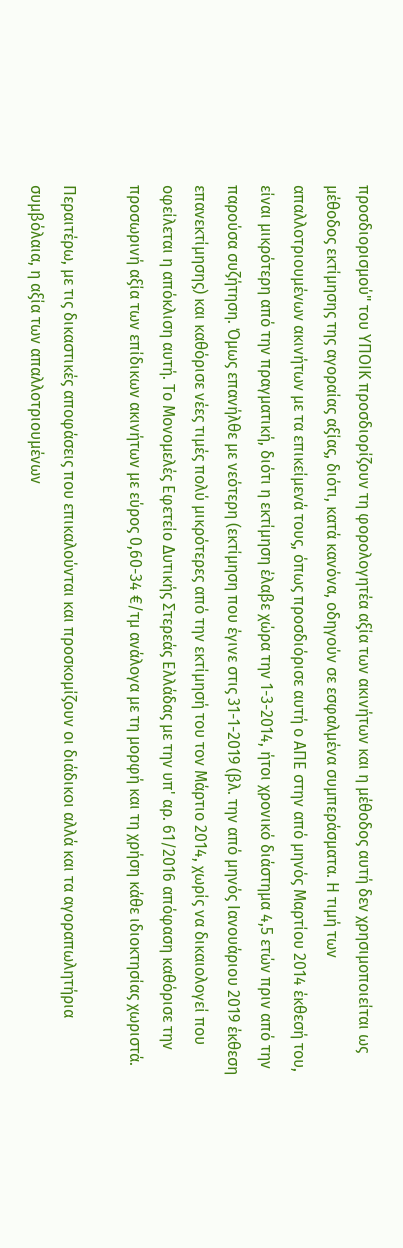προσδιορισμού" του ΥΠΟΙΚ προσδιορίζουν τη φορολογητέα αξία των ακινήτων και η μέθοδος αυτή δεν χρησιμοποιείται ως μέθοδος εκτίμησης της αγοραίας αξίας, διότι, κατά κανόνα, οδηγούν σε εσφαλμένα συμπεράσματα. Η τιμή των απαλλοτριουμένων ακινήτων με τα επικείμενά τους, όπως προσδιόρισε αυτή ο ΑΠΕ στην από μηνός Μαρτίου 2014 έκθεσή του, είναι μικρότερη από την πραγματική, διότι η εκτίμηση έλαβε χώρα την 1-3-2014, ήτοι χρονικό διάστημα 4,5 ετών πριν από την παρούσα συζήτηση. Όμως επανήλθε με νεότερη (εκτίμηση που έγινε στις 31-1-2019 (βλ. την από μηνός Ιανουάριου 2019 έκθεση επανεκτίμησης) και καθόρισε νέες τιμές πολύ μικρότερες από την εκτίμησή του τον Μάρτιο 2014, χωρίς να δικαιολογεί που οφείλεται η απόκλιση αυτή. Το Μονομελές Εφετείο Δυτικής Στερεάς Ελλάδας με την υπ' αρ. 61/2016 απόφαση καθόρισε την προσωρινή αξία των επίδικων ακινήτων με εύρος 0,60-34 €/τμ ανάλογα με τη μορφή και τη χρήση κάθε ιδιοκτησίας χωριστά.

Περαιτέρω, με τις δικαστικές αποφάσεις που επικαλούνται και προσκομίζουν οι διάδικοι αλλά και τα αγοραπωλητήρια συμβόλαια, η αξία των απαλλοτριουμένων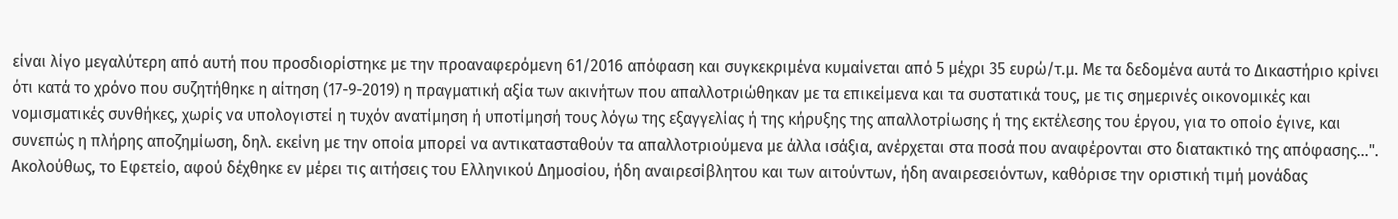είναι λίγο μεγαλύτερη από αυτή που προσδιορίστηκε με την προαναφερόμενη 61/2016 απόφαση και συγκεκριμένα κυμαίνεται από 5 μέχρι 35 ευρώ/τ.μ. Με τα δεδομένα αυτά το Δικαστήριο κρίνει ότι κατά το χρόνο που συζητήθηκε η αίτηση (17-9-2019) η πραγματική αξία των ακινήτων που απαλλοτριώθηκαν με τα επικείμενα και τα συστατικά τους, με τις σημερινές οικονομικές και νομισματικές συνθήκες, χωρίς να υπολογιστεί η τυχόν ανατίμηση ή υποτίμησή τους λόγω της εξαγγελίας ή της κήρυξης της απαλλοτρίωσης ή της εκτέλεσης του έργου, για το οποίο έγινε, και συνεπώς η πλήρης αποζημίωση, δηλ. εκείνη με την οποία μπορεί να αντικατασταθούν τα απαλλοτριούμενα με άλλα ισάξια, ανέρχεται στα ποσά που αναφέρονται στο διατακτικό της απόφασης...". Ακολούθως, το Εφετείο, αφού δέχθηκε εν μέρει τις αιτήσεις του Ελληνικού Δημοσίου, ήδη αναιρεσίβλητου και των αιτούντων, ήδη αναιρεσειόντων, καθόρισε την οριστική τιμή μονάδας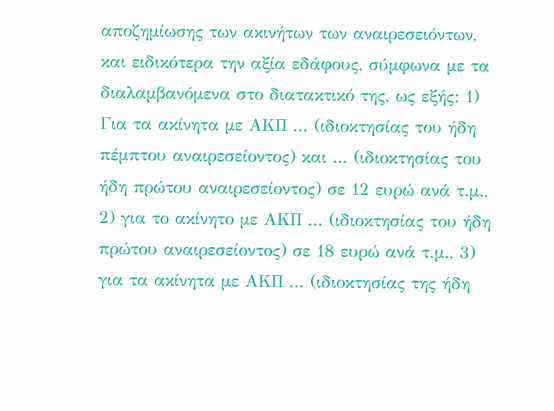αποζημίωσης των ακινήτων των αναιρεσειόντων, και ειδικότερα την αξία εδάφους, σύμφωνα με τα διαλαμβανόμενα στο διατακτικό της, ως εξής: 1) Για τα ακίνητα με ΑΚΠ ... (ιδιοκτησίας του ήδη πέμπτου αναιρεσείοντος) και ... (ιδιοκτησίας του ήδη πρώτου αναιρεσείοντος) σε 12 ευρώ ανά τ.μ., 2) για το ακίνητο με ΑΚΠ ... (ιδιοκτησίας του ήδη πρώτου αναιρεσείοντος) σε 18 ευρώ ανά τ.μ., 3) για τα ακίνητα με ΑΚΠ ... (ιδιοκτησίας της ήδη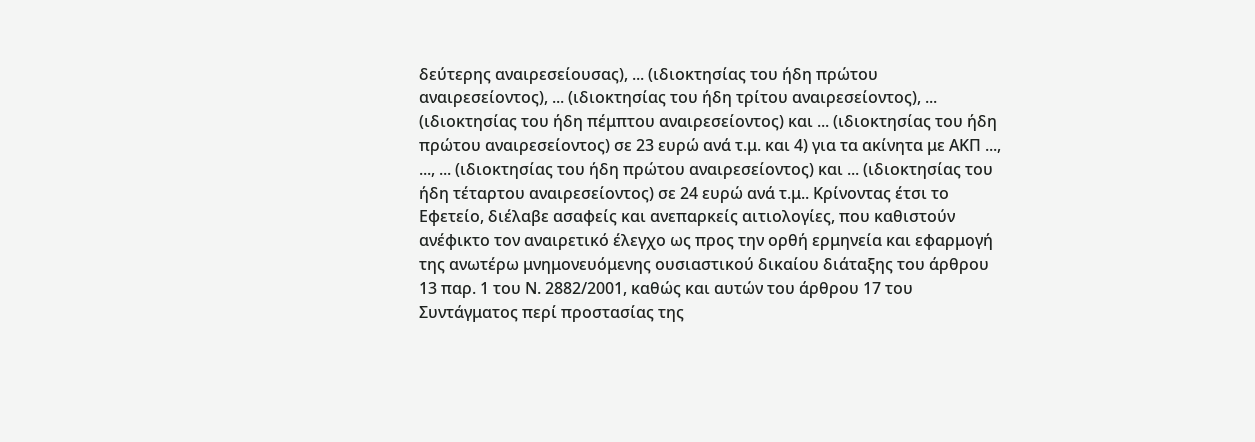δεύτερης αναιρεσείουσας), ... (ιδιοκτησίας του ήδη πρώτου αναιρεσείοντος), ... (ιδιοκτησίας του ήδη τρίτου αναιρεσείοντος), ... (ιδιοκτησίας του ήδη πέμπτου αναιρεσείοντος) και ... (ιδιοκτησίας του ήδη πρώτου αναιρεσείοντος) σε 23 ευρώ ανά τ.μ. και 4) για τα ακίνητα με ΑΚΠ ..., ..., ... (ιδιοκτησίας του ήδη πρώτου αναιρεσείοντος) και ... (ιδιοκτησίας του ήδη τέταρτου αναιρεσείοντος) σε 24 ευρώ ανά τ.μ.. Κρίνοντας έτσι το Εφετείο, διέλαβε ασαφείς και ανεπαρκείς αιτιολογίες, που καθιστούν ανέφικτο τον αναιρετικό έλεγχο ως προς την ορθή ερμηνεία και εφαρμογή της ανωτέρω μνημονευόμενης ουσιαστικού δικαίου διάταξης του άρθρου 13 παρ. 1 του Ν. 2882/2001, καθώς και αυτών του άρθρου 17 του Συντάγματος περί προστασίας της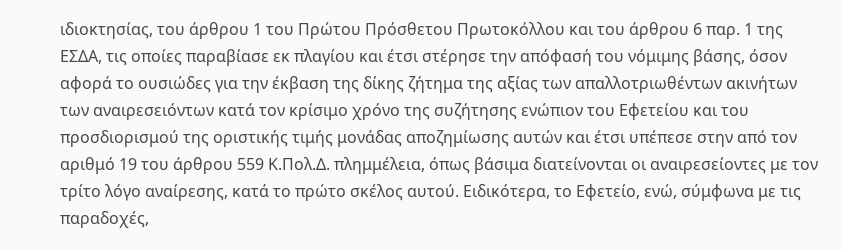ιδιοκτησίας, του άρθρου 1 του Πρώτου Πρόσθετου Πρωτοκόλλου και του άρθρου 6 παρ. 1 της ΕΣΔΑ, τις οποίες παραβίασε εκ πλαγίου και έτσι στέρησε την απόφασή του νόμιμης βάσης, όσον αφορά το ουσιώδες για την έκβαση της δίκης ζήτημα της αξίας των απαλλοτριωθέντων ακινήτων των αναιρεσειόντων κατά τον κρίσιμο χρόνο της συζήτησης ενώπιον του Εφετείου και του προσδιορισμού της οριστικής τιμής μονάδας αποζημίωσης αυτών και έτσι υπέπεσε στην από τον αριθμό 19 του άρθρου 559 Κ.Πολ.Δ. πλημμέλεια, όπως βάσιμα διατείνονται οι αναιρεσείοντες με τον τρίτο λόγο αναίρεσης, κατά το πρώτο σκέλος αυτού. Ειδικότερα, το Εφετείο, ενώ, σύμφωνα με τις παραδοχές,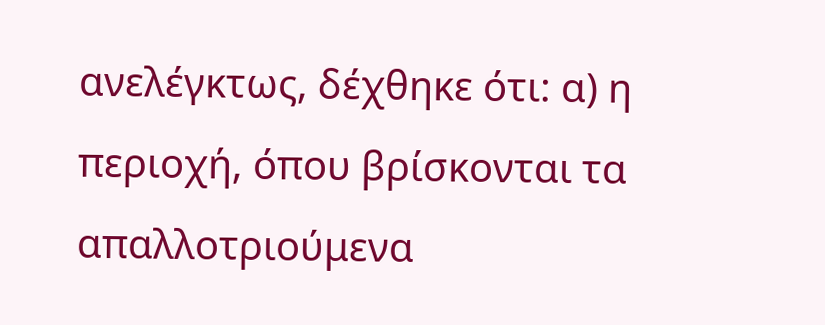ανελέγκτως, δέχθηκε ότι: α) η περιοχή, όπου βρίσκονται τα απαλλοτριούμενα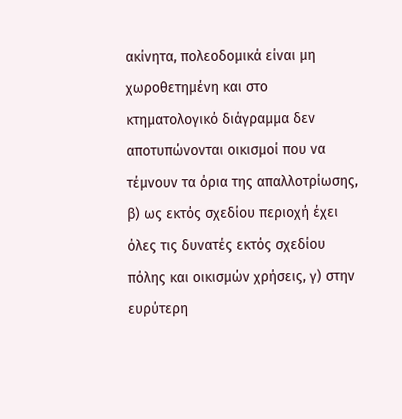ακίνητα, πολεοδομικά είναι μη χωροθετημένη και στο κτηματολογικό διάγραμμα δεν αποτυπώνονται οικισμοί που να τέμνουν τα όρια της απαλλοτρίωσης, β) ως εκτός σχεδίου περιοχή έχει όλες τις δυνατές εκτός σχεδίου πόλης και οικισμών χρήσεις, γ) στην ευρύτερη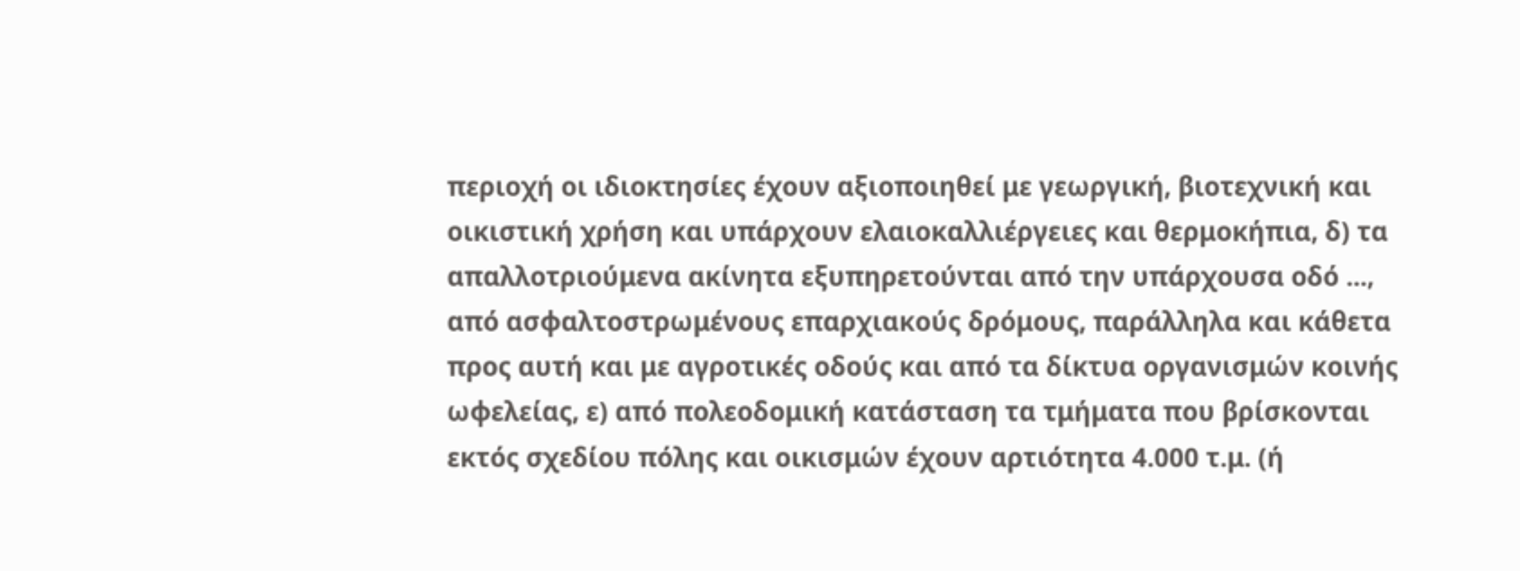περιοχή οι ιδιοκτησίες έχουν αξιοποιηθεί με γεωργική, βιοτεχνική και οικιστική χρήση και υπάρχουν ελαιοκαλλιέργειες και θερμοκήπια, δ) τα απαλλοτριούμενα ακίνητα εξυπηρετούνται από την υπάρχουσα οδό ..., από ασφαλτοστρωμένους επαρχιακούς δρόμους, παράλληλα και κάθετα προς αυτή και με αγροτικές οδούς και από τα δίκτυα οργανισμών κοινής ωφελείας, ε) από πολεοδομική κατάσταση τα τμήματα που βρίσκονται εκτός σχεδίου πόλης και οικισμών έχουν αρτιότητα 4.000 τ.μ. (ή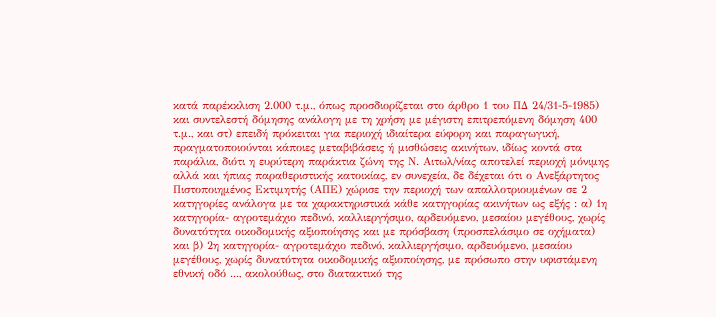κατά παρέκκλιση 2.000 τ.μ., όπως προσδιορίζεται στο άρθρο 1 του ΠΔ 24/31-5-1985) και συντελεστή δόμησης ανάλογη με τη χρήση με μέγιστη επιτρεπόμενη δόμηση 400 τ.μ., και στ) επειδή πρόκειται για περιοχή ιδιαίτερα εύφορη και παραγωγική, πραγματοποιούνται κάποιες μεταβιβάσεις ή μισθώσεις ακινήτων, ιδίως κοντά στα παράλια, διότι η ευρύτερη παράκτια ζώνη της Ν. Αιτωλ/νίας αποτελεί περιοχή μόνιμης αλλά και ήπιας παραθεριστικής κατοικίας, εν συνεχεία, δε δέχεται ότι ο Ανεξάρτητος Πιστοποιημένος Εκτιμητής (ΑΠΕ) χώρισε την περιοχή των απαλλοτριουμένων σε 2 κατηγορίες ανάλογα με τα χαρακτηριστικά κάθε κατηγορίας ακινήτων ως εξής : α) 1η κατηγορία- αγροτεμάχιο πεδινό, καλλιεργήσιμο, αρδευόμενο, μεσαίου μεγέθους, χωρίς δυνατότητα οικοδομικής αξιοποίησης και με πρόσβαση (προσπελάσιμο σε οχήματα) και β) 2η κατηγορία- αγροτεμάχιο πεδινό, καλλιεργήσιμο, αρδευόμενο, μεσαίου μεγέθους, χωρίς δυνατότητα οικοδομικής αξιοποίησης, με πρόσωπο στην υφιστάμενη εθνική οδό ..., ακολούθως, στο διατακτικό της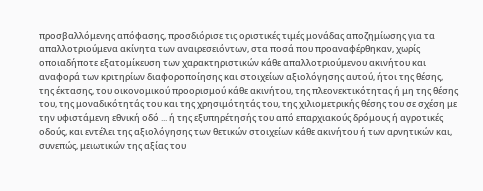προσβαλλόμενης απόφασης, προσδιόρισε τις οριστικές τιμές μονάδας αποζημίωσης για τα απαλλοτριούμενα ακίνητα των αναιρεσειόντων, στα ποσά που προαναφέρθηκαν, χωρίς οποιαδήποτε εξατομίκευση των χαρακτηριστικών κάθε απαλλοτριούμενου ακινήτου και αναφορά των κριτηρίων διαφοροποίησης και στοιχείων αξιολόγησης αυτού, ήτοι της θέσης, της έκτασης, του οικονομικού προορισμού κάθε ακινήτου, της πλεονεκτικότητας ή μη της θέσης του, της μοναδικότητάς του και της χρησιμότητάς του, της χιλιομετρικής θέσης του σε σχέση με την υφιστάμενη εθνική οδό ... ή της εξυπηρέτησής του από επαρχιακούς δρόμους ή αγροτικές οδούς, και εντέλει της αξιολόγησης των θετικών στοιχείων κάθε ακινήτου ή των αρνητικών και, συνεπώς, μειωτικών της αξίας του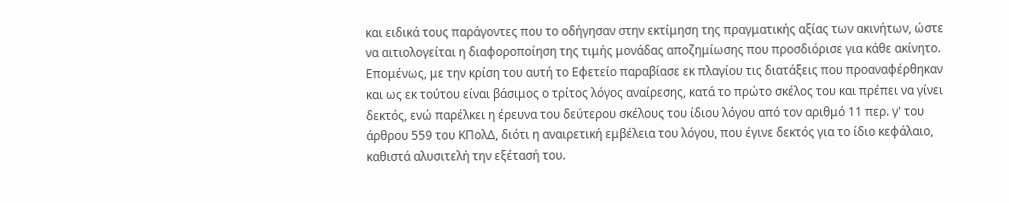και ειδικά τους παράγοντες που το οδήγησαν στην εκτίμηση της πραγματικής αξίας των ακινήτων, ώστε να αιτιολογείται η διαφοροποίηση της τιμής μονάδας αποζημίωσης που προσδιόρισε για κάθε ακίνητο. Επομένως, με την κρίση του αυτή το Εφετείο παραβίασε εκ πλαγίου τις διατάξεις που προαναφέρθηκαν και ως εκ τούτου είναι βάσιμος ο τρίτος λόγος αναίρεσης, κατά το πρώτο σκέλος του και πρέπει να γίνει δεκτός, ενώ παρέλκει η έρευνα του δεύτερου σκέλους του ίδιου λόγου από τον αριθμό 11 περ. γ' του άρθρου 559 του ΚΠολΔ, διότι η αναιρετική εμβέλεια του λόγου, που έγινε δεκτός για το ίδιο κεφάλαιο, καθιστά αλυσιτελή την εξέτασή του.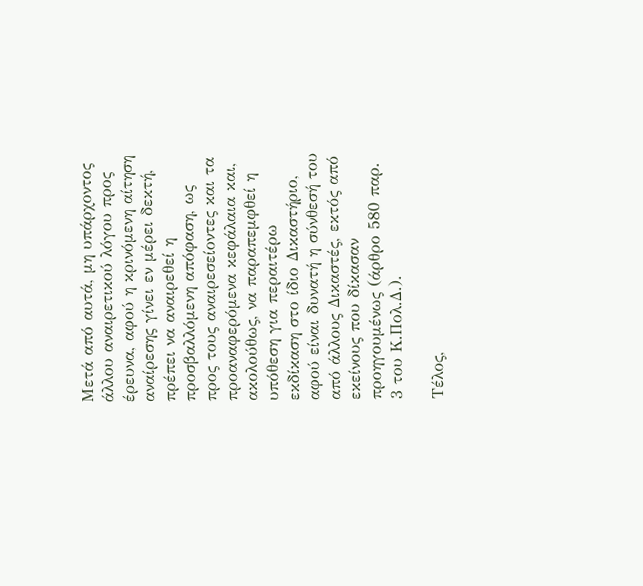Μετά από αυτά, μη υπάρχοντος άλλου αναιρετικού λόγου προς έρευνα, αφού η κρινόμενη αίτηση αναίρεσης γίνει εν μέρει δεκτή, πρέπει να αναιρεθεί η προσβαλλόμενη απόφαση, ως προς τους αναιρεσείοντες και τα προαναφερόμενα κεφάλαια και, ακολούθως, να παραπεμφθεί η υπόθεση για περαιτέρω εκδίκαση στο ίδιο Δικαστήριο, αφού είναι δυνατή η σύνθεσή του από άλλους Δικαστές, εκτός από εκείνους που δίκασαν προηγουμένως (άρθρο 580 παρ. 3 του Κ.Πολ.Δ.).

Τέλος,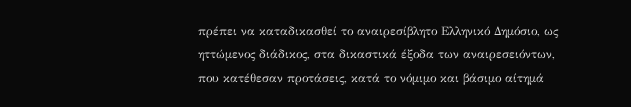πρέπει να καταδικασθεί το αναιρεσίβλητο Ελληνικό Δημόσιο, ως ηττώμενος διάδικος, στα δικαστικά έξοδα των αναιρεσειόντων, που κατέθεσαν προτάσεις, κατά το νόμιμο και βάσιμο αίτημά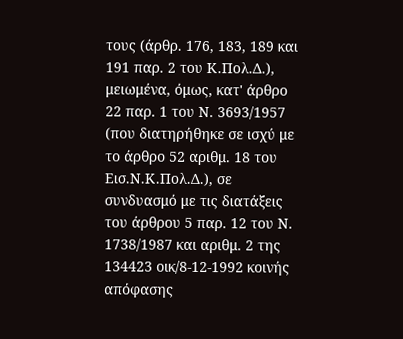τους (άρθρ. 176, 183, 189 και 191 παρ. 2 του Κ.Πολ.Δ.), μειωμένα, όμως, κατ' άρθρο 22 παρ. 1 του Ν. 3693/1957 (που διατηρήθηκε σε ισχύ με το άρθρο 52 αριθμ. 18 του Εισ.Ν.Κ.Πολ.Δ.), σε συνδυασμό με τις διατάξεις του άρθρου 5 παρ. 12 του Ν. 1738/1987 και αριθμ. 2 της 134423 οικ/8-12-1992 κοινής απόφασης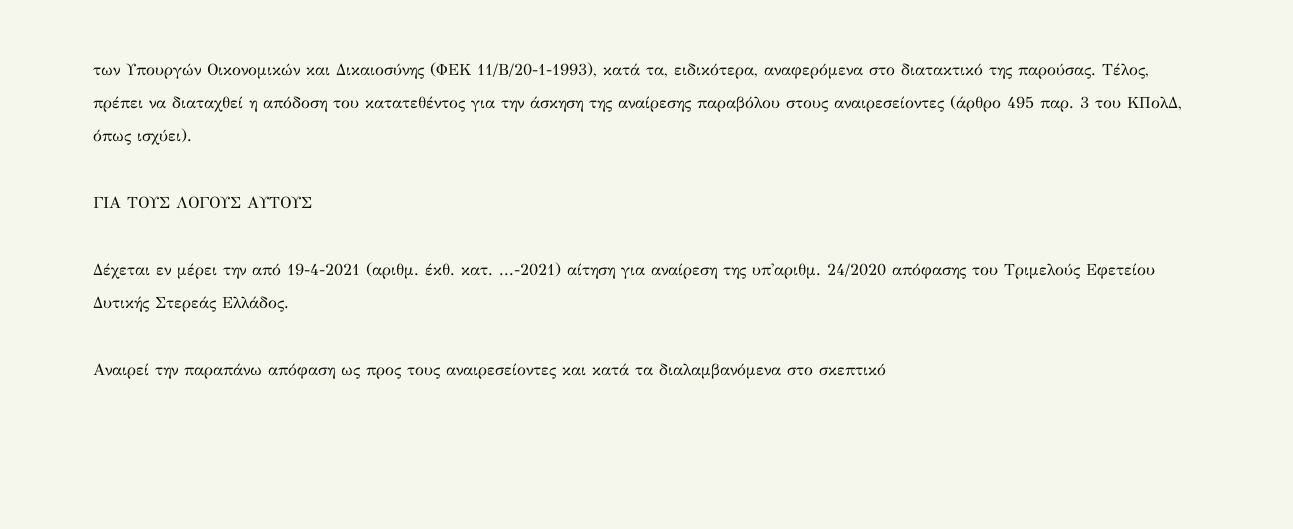των Υπουργών Οικονομικών και Δικαιοσύνης (ΦΕΚ 11/Β/20-1-1993), κατά τα, ειδικότερα, αναφερόμενα στο διατακτικό της παρούσας. Τέλος, πρέπει να διαταχθεί η απόδοση του κατατεθέντος για την άσκηση της αναίρεσης παραβόλου στους αναιρεσείοντες (άρθρο 495 παρ. 3 του ΚΠολΔ, όπως ισχύει).

ΓΙΑ ΤΟΥΣ ΛΟΓΟΥΣ ΑΥΤΟΥΣ

Δέχεται εν μέρει την από 19-4-2021 (αριθμ. έκθ. κατ. ...-2021) αίτηση για αναίρεση της υπ'αριθμ. 24/2020 απόφασης του Τριμελούς Εφετείου Δυτικής Στερεάς Ελλάδος.

Αναιρεί την παραπάνω απόφαση ως προς τους αναιρεσείοντες και κατά τα διαλαμβανόμενα στο σκεπτικό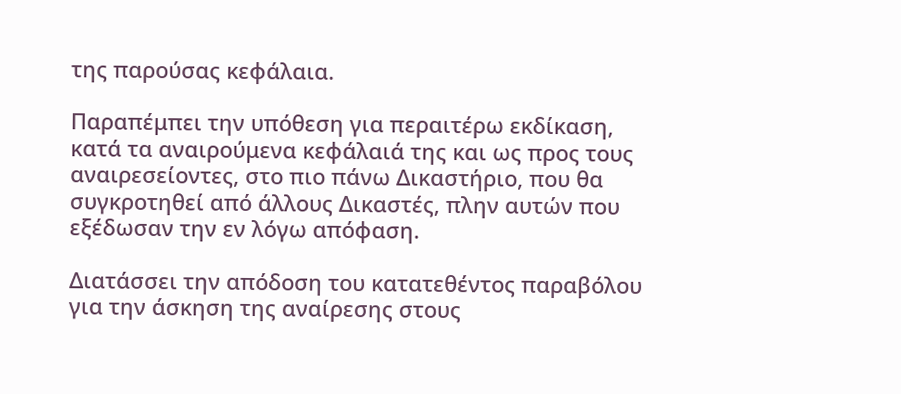της παρούσας κεφάλαια.

Παραπέμπει την υπόθεση για περαιτέρω εκδίκαση, κατά τα αναιρούμενα κεφάλαιά της και ως προς τους αναιρεσείοντες, στο πιο πάνω Δικαστήριο, που θα συγκροτηθεί από άλλους Δικαστές, πλην αυτών που εξέδωσαν την εν λόγω απόφαση.

Διατάσσει την απόδοση του κατατεθέντος παραβόλου για την άσκηση της αναίρεσης στους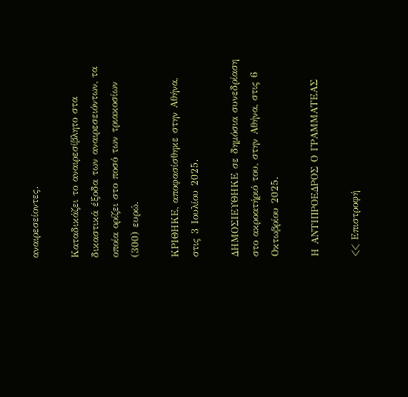αναιρεσείοντες.

Καταδικάζει το αναιρεσίβλητο στα δικαστικά έξοδα των αναιρεσειόντων, τα οποία ορίζει στο ποσό των τριακοσίων (300) ευρώ.

ΚΡΙΘΗΚΕ, αποφασίσθηκε στην Αθήνα, στις 3 Ιουλίου 2025.

ΔΗΜΟΣΙΕΥΘΗΚΕ σε δημόσια συνεδρίαση στο ακροατήριό του, στην Αθήνα, στις 6 Οκτωβρίου 2025.

Η ΑΝΤΙΠΡΟΕΔΡΟΣ Ο ΓΡΑΜΜΑΤΕΑΣ

<< Επιστροφή